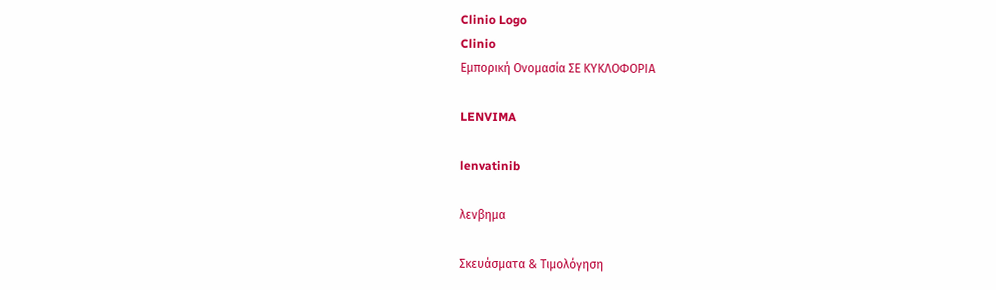Clinio Logo
Clinio
Εμπορική Ονομασία ΣΕ ΚΥΚΛΟΦΟΡΙΑ

LENVIMA

lenvatinib

λενβημα

Σκευάσματα & Τιμολόγηση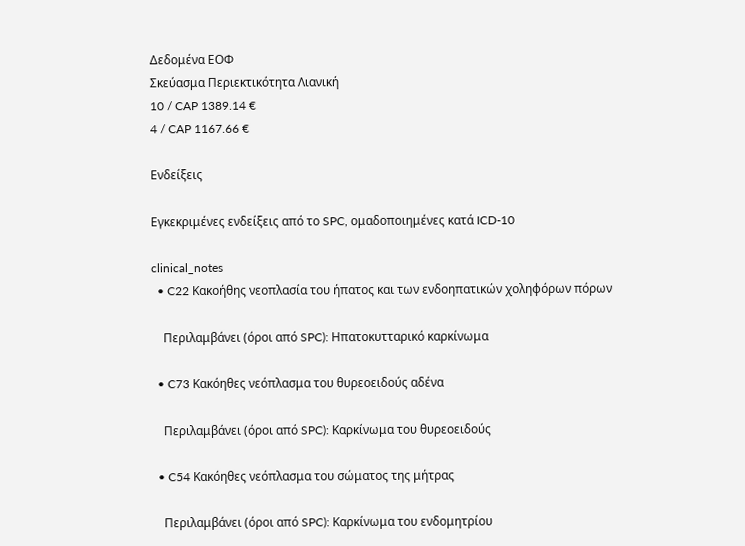Δεδομένα ΕΟΦ
Σκεύασμα Περιεκτικότητα Λιανική
10 / CAP 1389.14 €
4 / CAP 1167.66 €

Ενδείξεις

Εγκεκριμένες ενδείξεις από το SPC, ομαδοποιημένες κατά ICD-10

clinical_notes
  • C22 Κακοήθης νεοπλασία του ήπατος και των ενδοηπατικών χοληφόρων πόρων

    Περιλαμβάνει (όροι από SPC): Ηπατοκυτταρικό καρκίνωμα

  • C73 Κακόηθες νεόπλασμα του θυρεοειδούς αδένα

    Περιλαμβάνει (όροι από SPC): Καρκίνωμα του θυρεοειδούς

  • C54 Κακόηθες νεόπλασμα του σώματος της μήτρας

    Περιλαμβάνει (όροι από SPC): Καρκίνωμα του ενδομητρίου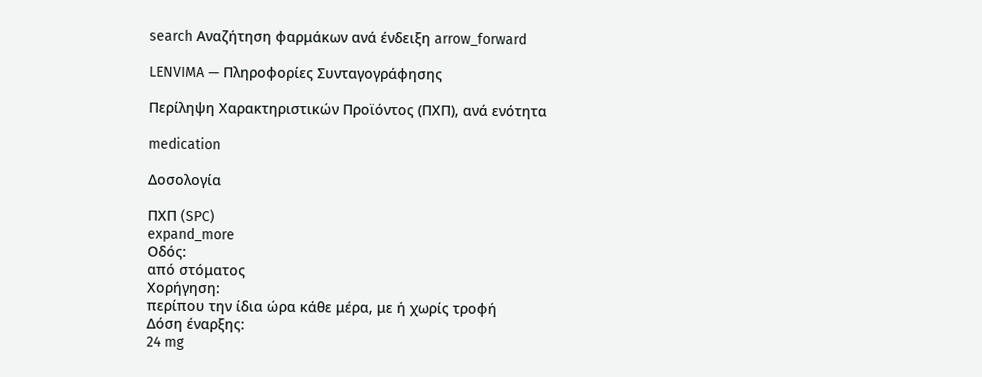search Αναζήτηση φαρμάκων ανά ένδειξη arrow_forward

LENVIMA — Πληροφορίες Συνταγογράφησης

Περίληψη Χαρακτηριστικών Προϊόντος (ΠΧΠ), ανά ενότητα

medication

Δοσολογία

ΠΧΠ (SPC)
expand_more
Οδός:
από στόματος
Χορήγηση:
περίπου την ίδια ώρα κάθε μέρα, με ή χωρίς τροφή
Δόση έναρξης:
24 mg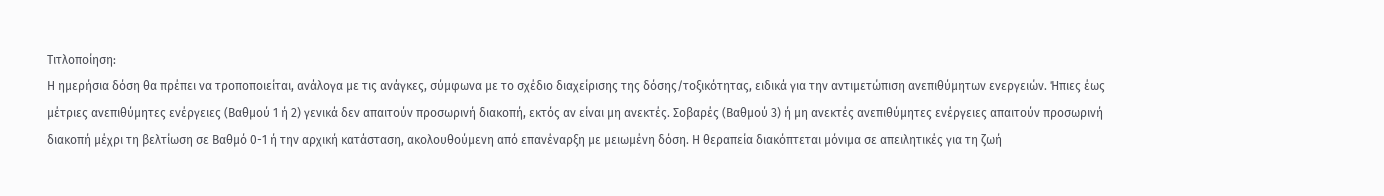Τιτλοποίηση:
Η ημερήσια δόση θα πρέπει να τροποποιείται, ανάλογα με τις ανάγκες, σύμφωνα με το σχέδιο διαχείρισης της δόσης/τοξικότητας, ειδικά για την αντιμετώπιση ανεπιθύμητων ενεργειών. Ήπιες έως μέτριες ανεπιθύμητες ενέργειες (Βαθμού 1 ή 2) γενικά δεν απαιτούν προσωρινή διακοπή, εκτός αν είναι μη ανεκτές. Σοβαρές (Βαθμού 3) ή μη ανεκτές ανεπιθύμητες ενέργειες απαιτούν προσωρινή διακοπή μέχρι τη βελτίωση σε Βαθμό 0-1 ή την αρχική κατάσταση, ακολουθούμενη από επανέναρξη με μειωμένη δόση. Η θεραπεία διακόπτεται μόνιμα σε απειλητικές για τη ζωή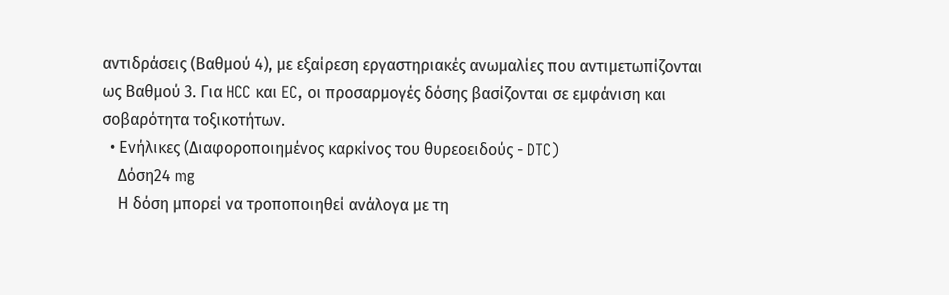αντιδράσεις (Βαθμού 4), με εξαίρεση εργαστηριακές ανωμαλίες που αντιμετωπίζονται ως Βαθμού 3. Για HCC και EC, οι προσαρμογές δόσης βασίζονται σε εμφάνιση και σοβαρότητα τοξικοτήτων.
  • Ενήλικες (Διαφοροποιημένος καρκίνος του θυρεοειδούς - DTC)
    Δόση24 mg
    Η δόση μπορεί να τροποποιηθεί ανάλογα με τη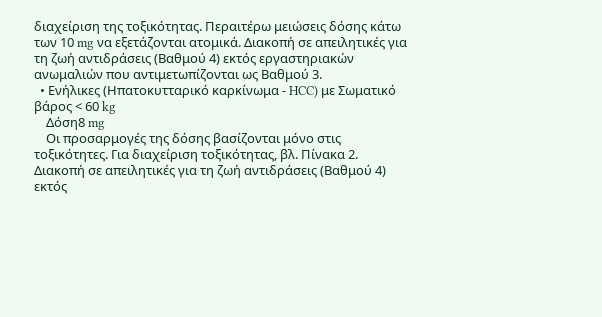διαχείριση της τοξικότητας. Περαιτέρω μειώσεις δόσης κάτω των 10 mg να εξετάζονται ατομικά. Διακοπή σε απειλητικές για τη ζωή αντιδράσεις (Βαθμού 4) εκτός εργαστηριακών ανωμαλιών που αντιμετωπίζονται ως Βαθμού 3.
  • Ενήλικες (Ηπατοκυτταρικό καρκίνωμα - HCC) με Σωματικό βάρος < 60 kg
    Δόση8 mg
    Οι προσαρμογές της δόσης βασίζονται μόνο στις τοξικότητες. Για διαχείριση τοξικότητας, βλ. Πίνακα 2. Διακοπή σε απειλητικές για τη ζωή αντιδράσεις (Βαθμού 4) εκτός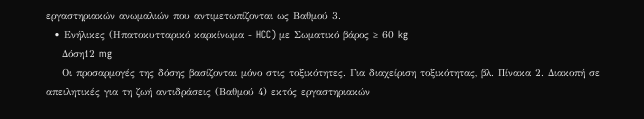εργαστηριακών ανωμαλιών που αντιμετωπίζονται ως Βαθμού 3.
  • Ενήλικες (Ηπατοκυτταρικό καρκίνωμα - HCC) με Σωματικό βάρος ≥ 60 kg
    Δόση12 mg
    Οι προσαρμογές της δόσης βασίζονται μόνο στις τοξικότητες. Για διαχείριση τοξικότητας, βλ. Πίνακα 2. Διακοπή σε απειλητικές για τη ζωή αντιδράσεις (Βαθμού 4) εκτός εργαστηριακών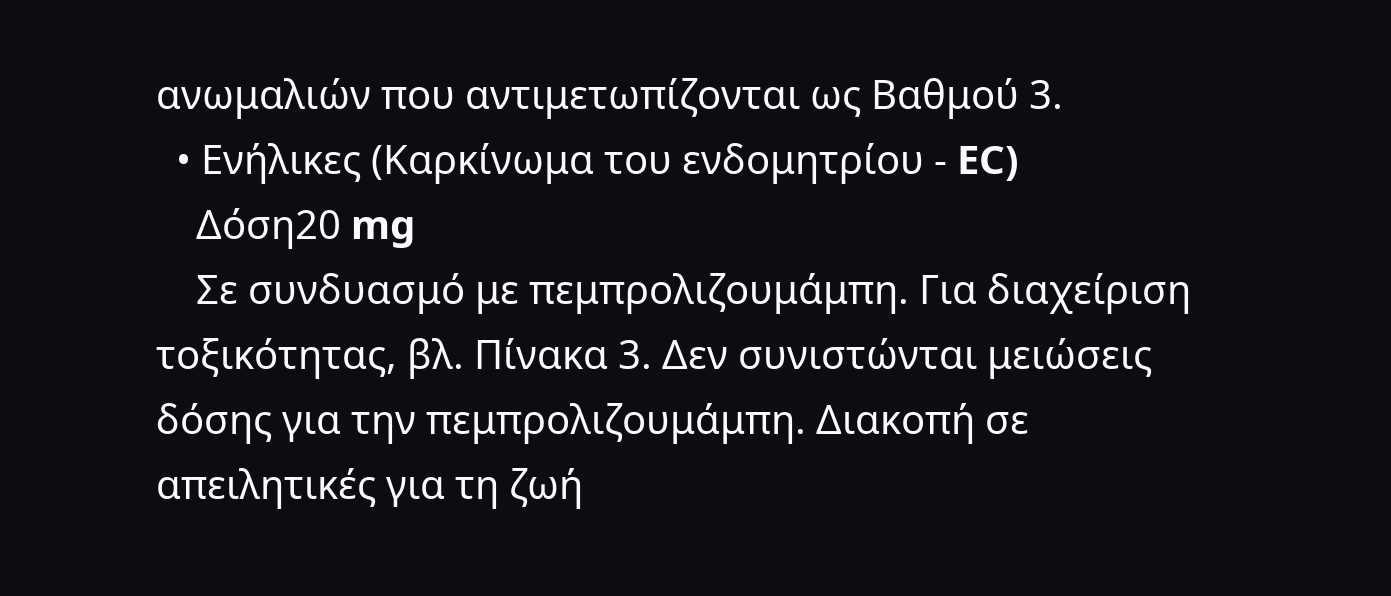ανωμαλιών που αντιμετωπίζονται ως Βαθμού 3.
  • Ενήλικες (Καρκίνωμα του ενδομητρίου - EC)
    Δόση20 mg
    Σε συνδυασμό με πεμπρολιζουμάμπη. Για διαχείριση τοξικότητας, βλ. Πίνακα 3. Δεν συνιστώνται μειώσεις δόσης για την πεμπρολιζουμάμπη. Διακοπή σε απειλητικές για τη ζωή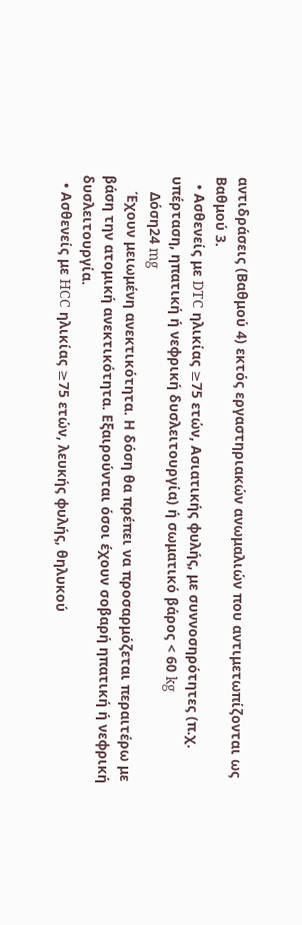αντιδράσεις (Βαθμού 4) εκτός εργαστηριακών ανωμαλιών που αντιμετωπίζονται ως Βαθμού 3.
  • Ασθενείς με DTC ηλικίας ≥75 ετών, Ασιατικής φυλής, με συννοσηρότητες (π.χ. υπέρταση, ηπατική ή νεφρική δυσλειτουργία) ή σωματικό βάρος < 60 kg
    Δόση24 mg
    Έχουν μειωμένη ανεκτικότητα. Η δόση θα πρέπει να προσαρμόζεται περαιτέρω με βάση την ατομική ανεκτικότητα. Εξαιρούνται όσοι έχουν σοβαρή ηπατική ή νεφρική δυσλειτουργία.
  • Ασθενείς με HCC ηλικίας ≥75 ετών, λευκής φυλής, θηλυκού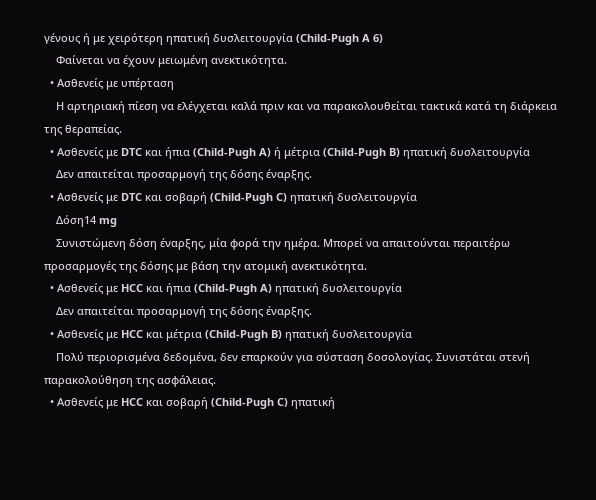γένους ή με χειρότερη ηπατική δυσλειτουργία (Child-Pugh A 6)
    Φαίνεται να έχουν μειωμένη ανεκτικότητα.
  • Ασθενείς με υπέρταση
    Η αρτηριακή πίεση να ελέγχεται καλά πριν και να παρακολουθείται τακτικά κατά τη διάρκεια της θεραπείας.
  • Ασθενείς με DTC και ήπια (Child-Pugh A) ή μέτρια (Child-Pugh B) ηπατική δυσλειτουργία
    Δεν απαιτείται προσαρμογή της δόσης έναρξης.
  • Ασθενείς με DTC και σοβαρή (Child-Pugh C) ηπατική δυσλειτουργία
    Δόση14 mg
    Συνιστώμενη δόση έναρξης, μία φορά την ημέρα. Μπορεί να απαιτούνται περαιτέρω προσαρμογές της δόσης με βάση την ατομική ανεκτικότητα.
  • Ασθενείς με HCC και ήπια (Child-Pugh A) ηπατική δυσλειτουργία
    Δεν απαιτείται προσαρμογή της δόσης έναρξης.
  • Ασθενείς με HCC και μέτρια (Child-Pugh B) ηπατική δυσλειτουργία
    Πολύ περιορισμένα δεδομένα, δεν επαρκούν για σύσταση δοσολογίας. Συνιστάται στενή παρακολούθηση της ασφάλειας.
  • Ασθενείς με HCC και σοβαρή (Child-Pugh C) ηπατική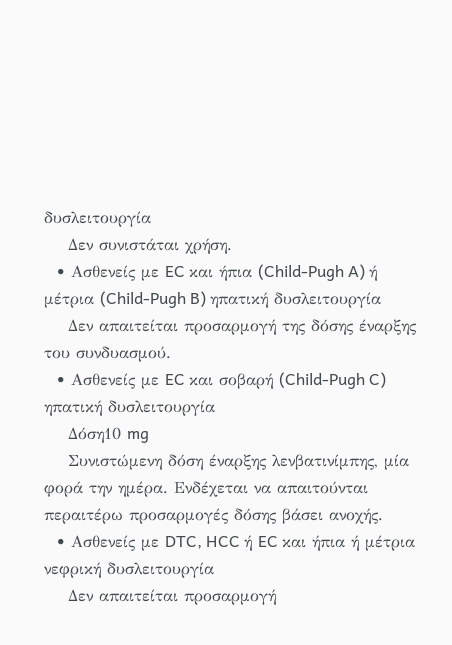δυσλειτουργία
    Δεν συνιστάται χρήση.
  • Ασθενείς με EC και ήπια (Child-Pugh A) ή μέτρια (Child-Pugh B) ηπατική δυσλειτουργία
    Δεν απαιτείται προσαρμογή της δόσης έναρξης του συνδυασμού.
  • Ασθενείς με EC και σοβαρή (Child-Pugh C) ηπατική δυσλειτουργία
    Δόση10 mg
    Συνιστώμενη δόση έναρξης λενβατινίμπης, μία φορά την ημέρα. Ενδέχεται να απαιτούνται περαιτέρω προσαρμογές δόσης βάσει ανοχής.
  • Ασθενείς με DTC, HCC ή EC και ήπια ή μέτρια νεφρική δυσλειτουργία
    Δεν απαιτείται προσαρμογή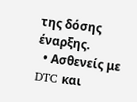της δόσης έναρξης.
  • Ασθενείς με DTC και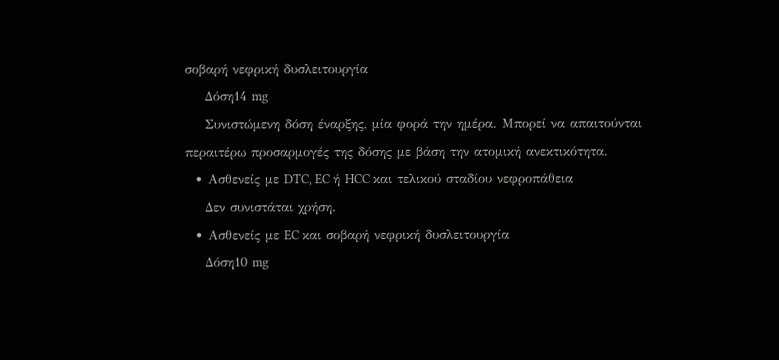σοβαρή νεφρική δυσλειτουργία
    Δόση14 mg
    Συνιστώμενη δόση έναρξης, μία φορά την ημέρα. Μπορεί να απαιτούνται περαιτέρω προσαρμογές της δόσης με βάση την ατομική ανεκτικότητα.
  • Ασθενείς με DTC, EC ή HCC και τελικού σταδίου νεφροπάθεια
    Δεν συνιστάται χρήση.
  • Ασθενείς με EC και σοβαρή νεφρική δυσλειτουργία
    Δόση10 mg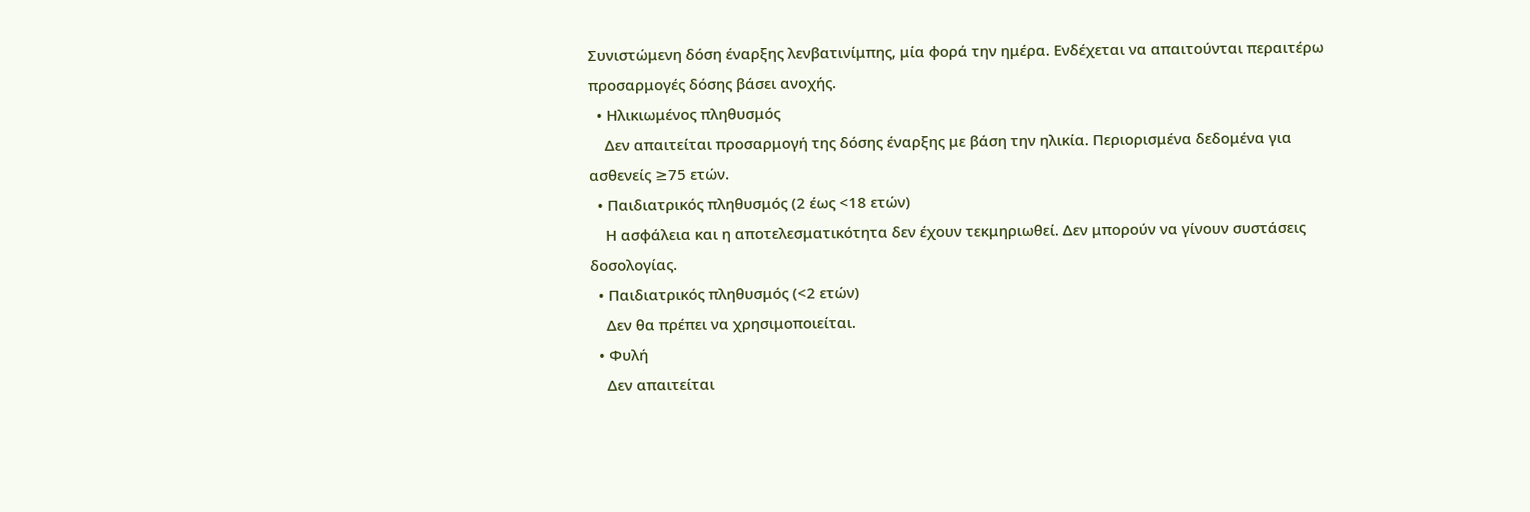Συνιστώμενη δόση έναρξης λενβατινίμπης, μία φορά την ημέρα. Ενδέχεται να απαιτούνται περαιτέρω προσαρμογές δόσης βάσει ανοχής.
  • Ηλικιωμένος πληθυσμός
    Δεν απαιτείται προσαρμογή της δόσης έναρξης με βάση την ηλικία. Περιορισμένα δεδομένα για ασθενείς ≥75 ετών.
  • Παιδιατρικός πληθυσμός (2 έως <18 ετών)
    Η ασφάλεια και η αποτελεσματικότητα δεν έχουν τεκμηριωθεί. Δεν μπορούν να γίνουν συστάσεις δοσολογίας.
  • Παιδιατρικός πληθυσμός (<2 ετών)
    Δεν θα πρέπει να χρησιμοποιείται.
  • Φυλή
    Δεν απαιτείται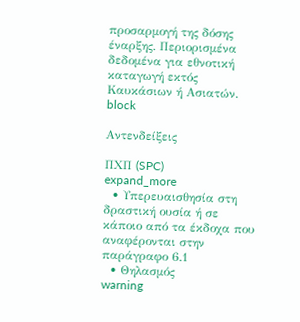προσαρμογή της δόσης έναρξης. Περιορισμένα δεδομένα για εθνοτική καταγωγή εκτός Καυκάσιων ή Ασιατών.
block

Αντενδείξεις

ΠΧΠ (SPC)
expand_more
  • Υπερευαισθησία στη δραστική ουσία ή σε κάποιο από τα έκδοχα που αναφέρονται στην παράγραφο 6.1
  • Θηλασμός
warning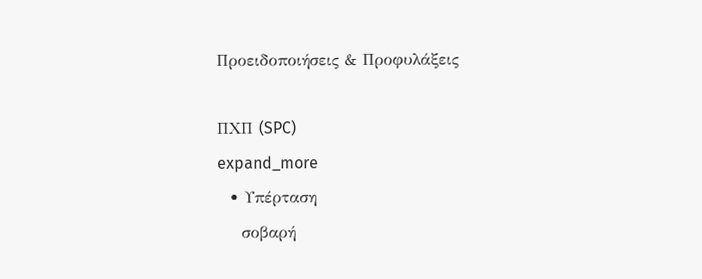Προειδοποιήσεις & Προφυλάξεις

ΠΧΠ (SPC)
expand_more
  • Υπέρταση
    σοβαρή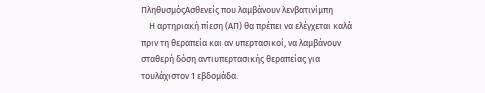ΠληθυσμόςΑσθενείς που λαμβάνουν λενβατινίμπη
    Η αρτηριακή πίεση (ΑΠ) θα πρέπει να ελέγχεται καλά πριν τη θεραπεία και αν υπερτασικοί, να λαμβάνουν σταθερή δόση αντιυπερτασικής θεραπείας για τουλάχιστον 1 εβδομάδα.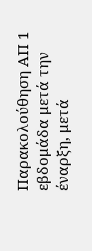Παρακολούθηση ΑΠ 1 εβδομάδα μετά την έναρξη, μετά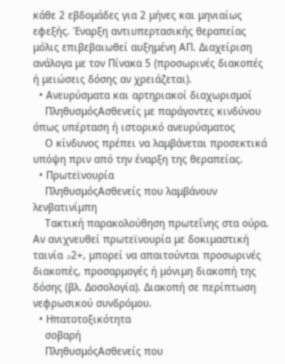κάθε 2 εβδομάδες για 2 μήνες και μηνιαίως εφεξής. Έναρξη αντιυπερτασικής θεραπείας μόλις επιβεβαιωθεί αυξημένη ΑΠ. Διαχείριση ανάλογα με τον Πίνακα 5 (προσωρινές διακοπές ή μειώσεις δόσης αν χρειάζεται).
  • Ανευρύσματα και αρτηριακοί διαχωρισμοί
    ΠληθυσμόςΑσθενείς με παράγοντες κινδύνου όπως υπέρταση ή ιστορικό ανευρύσματος
    Ο κίνδυνος πρέπει να λαμβάνεται προσεκτικά υπόψη πριν από την έναρξη της θεραπείας.
  • Πρωτεϊνουρία
    ΠληθυσμόςΑσθενείς που λαμβάνουν λενβατινίμπη
    Τακτική παρακολούθηση πρωτεΐνης στα ούρα. Αν ανιχνευθεί πρωτεϊνουρία με δοκιμαστική ταινία ≥2+, μπορεί να απαιτούνται προσωρινές διακοπές, προσαρμογές ή μόνιμη διακοπή της δόσης (βλ. Δοσολογία). Διακοπή σε περίπτωση νεφρωσικού συνδρόμου.
  • Ηπατοτοξικότητα
    σοβαρή
    ΠληθυσμόςΑσθενείς που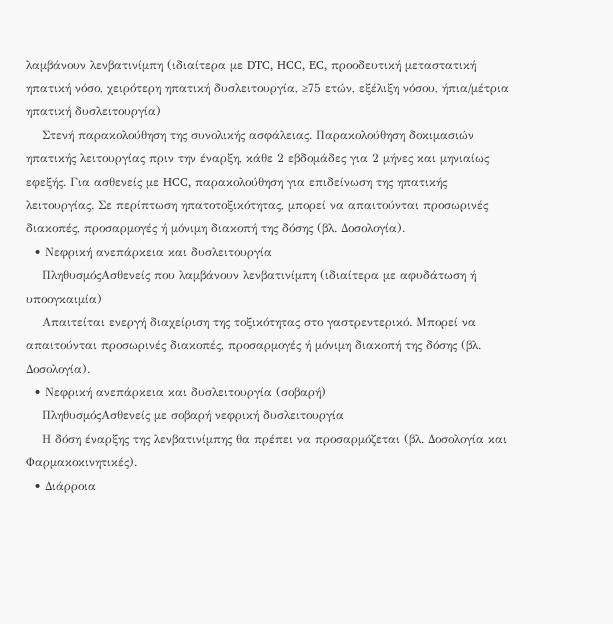λαμβάνουν λενβατινίμπη (ιδιαίτερα με DTC, HCC, EC, προοδευτική μεταστατική ηπατική νόσο, χειρότερη ηπατική δυσλειτουργία, ≥75 ετών, εξέλιξη νόσου, ήπια/μέτρια ηπατική δυσλειτουργία)
    Στενή παρακολούθηση της συνολικής ασφάλειας. Παρακολούθηση δοκιμασιών ηπατικής λειτουργίας πριν την έναρξη, κάθε 2 εβδομάδες για 2 μήνες και μηνιαίως εφεξής. Για ασθενείς με HCC, παρακολούθηση για επιδείνωση της ηπατικής λειτουργίας. Σε περίπτωση ηπατοτοξικότητας, μπορεί να απαιτούνται προσωρινές διακοπές, προσαρμογές ή μόνιμη διακοπή της δόσης (βλ. Δοσολογία).
  • Νεφρική ανεπάρκεια και δυσλειτουργία
    ΠληθυσμόςΑσθενείς που λαμβάνουν λενβατινίμπη (ιδιαίτερα με αφυδάτωση ή υποογκαιμία)
    Απαιτείται ενεργή διαχείριση της τοξικότητας στο γαστρεντερικό. Μπορεί να απαιτούνται προσωρινές διακοπές, προσαρμογές ή μόνιμη διακοπή της δόσης (βλ. Δοσολογία).
  • Νεφρική ανεπάρκεια και δυσλειτουργία (σοβαρή)
    ΠληθυσμόςΑσθενείς με σοβαρή νεφρική δυσλειτουργία
    Η δόση έναρξης της λενβατινίμπης θα πρέπει να προσαρμόζεται (βλ. Δοσολογία και Φαρμακοκινητικές).
  • Διάρροια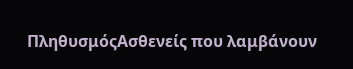ΠληθυσμόςΑσθενείς που λαμβάνουν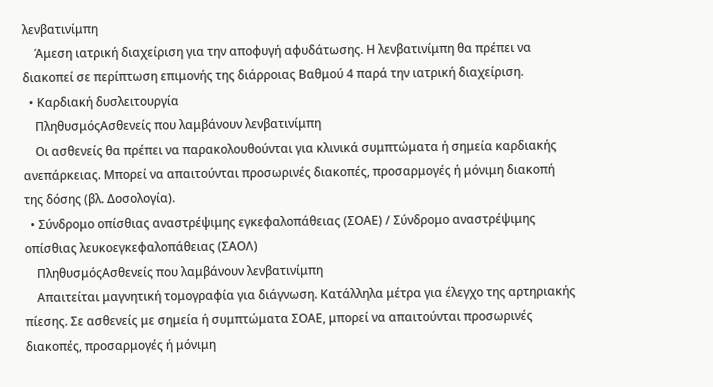λενβατινίμπη
    Άμεση ιατρική διαχείριση για την αποφυγή αφυδάτωσης. Η λενβατινίμπη θα πρέπει να διακοπεί σε περίπτωση επιμονής της διάρροιας Βαθμού 4 παρά την ιατρική διαχείριση.
  • Καρδιακή δυσλειτουργία
    ΠληθυσμόςΑσθενείς που λαμβάνουν λενβατινίμπη
    Οι ασθενείς θα πρέπει να παρακολουθούνται για κλινικά συμπτώματα ή σημεία καρδιακής ανεπάρκειας. Μπορεί να απαιτούνται προσωρινές διακοπές, προσαρμογές ή μόνιμη διακοπή της δόσης (βλ. Δοσολογία).
  • Σύνδρομο οπίσθιας αναστρέψιμης εγκεφαλοπάθειας (ΣΟΑΕ) / Σύνδρομο αναστρέψιμης οπίσθιας λευκοεγκεφαλοπάθειας (ΣΑΟΛ)
    ΠληθυσμόςΑσθενείς που λαμβάνουν λενβατινίμπη
    Απαιτείται μαγνητική τομογραφία για διάγνωση. Κατάλληλα μέτρα για έλεγχο της αρτηριακής πίεσης. Σε ασθενείς με σημεία ή συμπτώματα ΣΟΑΕ, μπορεί να απαιτούνται προσωρινές διακοπές, προσαρμογές ή μόνιμη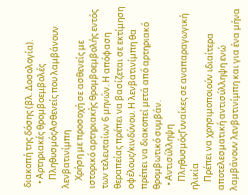διακοπή της δόσης (βλ. Δοσολογία).
  • Αρτηριακές θρομβοεμβολές
    ΠληθυσμόςΑσθενείς που λαμβάνουν λενβατινίμπη
    Χρήση με προσοχή σε ασθενείς με ιστορικό αρτηριακής θρομβοεμβολής εντός των τελευταίων 6 μηνών. Η απόφαση θεραπείας πρέπει να βασίζεται σε εκτίμηση οφέλους/κινδύνου. Η λενβατινίμπη θα πρέπει να διακοπεί μετά από αρτηριακό θρομβωτικό συμβάν.
  • Αντισύλληψη
    ΠληθυσμόςΓυναίκες σε αναπαραγωγική ηλικία
    Πρέπει να χρησιμοποιούν ιδιαίτερα αποτελεσματική αντισύλληψη ενώ λαμβάνουν λενβατινίμπη και για ένα μήνα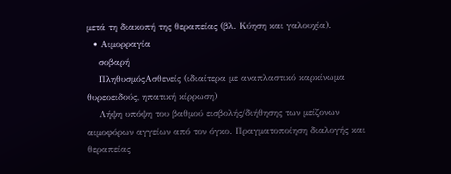μετά τη διακοπή της θεραπείας (βλ. Κύηση και γαλουχία).
  • Αιμορραγία
    σοβαρή
    ΠληθυσμόςΑσθενείς (ιδιαίτερα με αναπλαστικό καρκίνωμα θυρεοειδούς, ηπατική κίρρωση)
    Λήψη υπόψη του βαθμού εισβολής/διήθησης των μείζονων αιμοφόρων αγγείων από τον όγκο. Πραγματοποίηση διαλογής και θεραπείας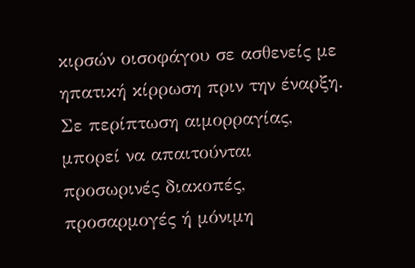κιρσών οισοφάγου σε ασθενείς με ηπατική κίρρωση πριν την έναρξη. Σε περίπτωση αιμορραγίας, μπορεί να απαιτούνται προσωρινές διακοπές, προσαρμογές ή μόνιμη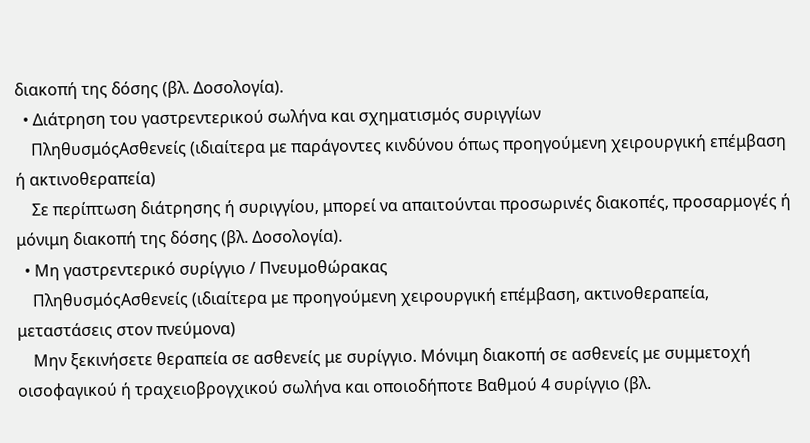διακοπή της δόσης (βλ. Δοσολογία).
  • Διάτρηση του γαστρεντερικού σωλήνα και σχηματισμός συριγγίων
    ΠληθυσμόςΑσθενείς (ιδιαίτερα με παράγοντες κινδύνου όπως προηγούμενη χειρουργική επέμβαση ή ακτινοθεραπεία)
    Σε περίπτωση διάτρησης ή συριγγίου, μπορεί να απαιτούνται προσωρινές διακοπές, προσαρμογές ή μόνιμη διακοπή της δόσης (βλ. Δοσολογία).
  • Μη γαστρεντερικό συρίγγιο / Πνευμοθώρακας
    ΠληθυσμόςΑσθενείς (ιδιαίτερα με προηγούμενη χειρουργική επέμβαση, ακτινοθεραπεία, μεταστάσεις στον πνεύμονα)
    Μην ξεκινήσετε θεραπεία σε ασθενείς με συρίγγιο. Μόνιμη διακοπή σε ασθενείς με συμμετοχή οισοφαγικού ή τραχειοβρογχικού σωλήνα και οποιοδήποτε Βαθμού 4 συρίγγιο (βλ.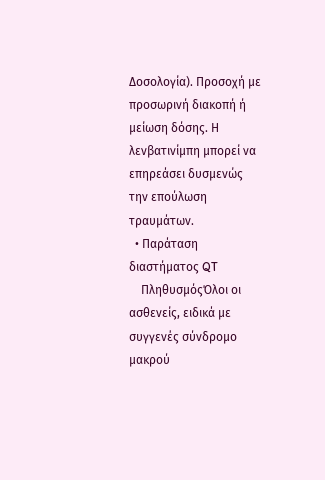Δοσολογία). Προσοχή με προσωρινή διακοπή ή μείωση δόσης. Η λενβατινίμπη μπορεί να επηρεάσει δυσμενώς την επούλωση τραυμάτων.
  • Παράταση διαστήματος QT
    ΠληθυσμόςΌλοι οι ασθενείς, ειδικά με συγγενές σύνδρομο μακρού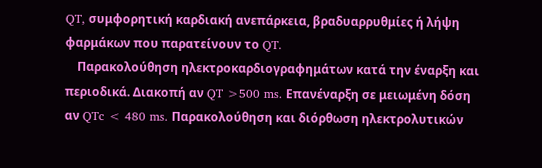QT, συμφορητική καρδιακή ανεπάρκεια, βραδυαρρυθμίες ή λήψη φαρμάκων που παρατείνουν το QT.
    Παρακολούθηση ηλεκτροκαρδιογραφημάτων κατά την έναρξη και περιοδικά. Διακοπή αν QT >500 ms. Επανέναρξη σε μειωμένη δόση αν QTc < 480 ms. Παρακολούθηση και διόρθωση ηλεκτρολυτικών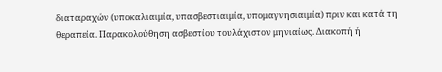διαταραχών (υποκαλιαιμία, υπασβεστιαιμία, υπομαγνησιαιμία) πριν και κατά τη θεραπεία. Παρακολούθηση ασβεστίου τουλάχιστον μηνιαίως. Διακοπή ή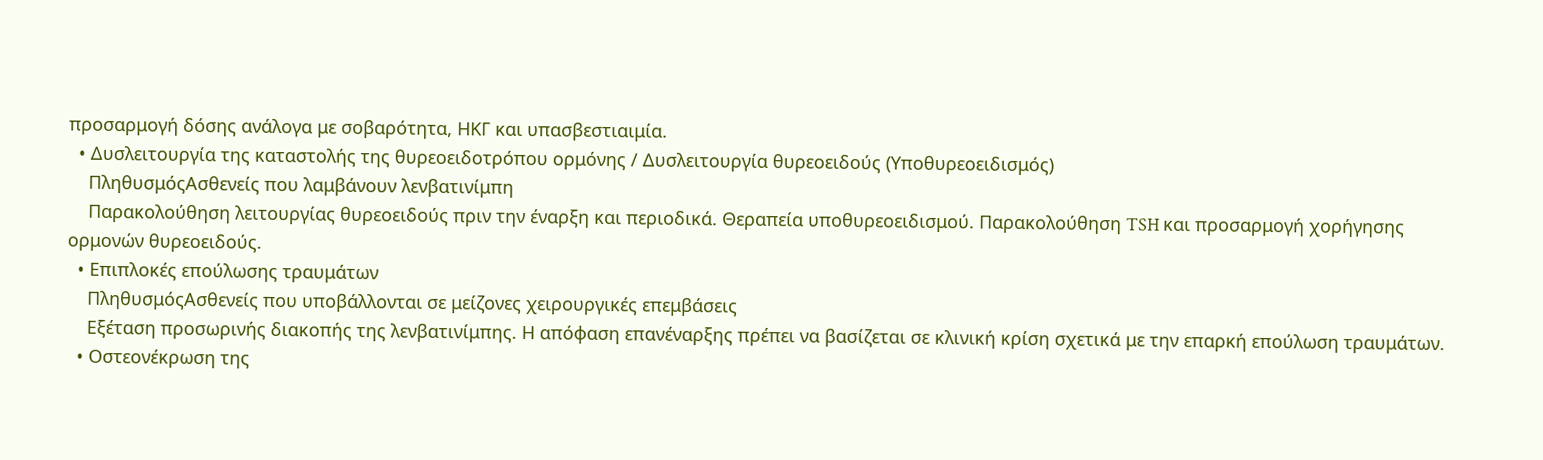προσαρμογή δόσης ανάλογα με σοβαρότητα, ΗΚΓ και υπασβεστιαιμία.
  • Δυσλειτουργία της καταστολής της θυρεοειδοτρόπου ορμόνης / Δυσλειτουργία θυρεοειδούς (Υποθυρεοειδισμός)
    ΠληθυσμόςΑσθενείς που λαμβάνουν λενβατινίμπη
    Παρακολούθηση λειτουργίας θυρεοειδούς πριν την έναρξη και περιοδικά. Θεραπεία υποθυρεοειδισμού. Παρακολούθηση TSH και προσαρμογή χορήγησης ορμονών θυρεοειδούς.
  • Επιπλοκές επούλωσης τραυμάτων
    ΠληθυσμόςΑσθενείς που υποβάλλονται σε μείζονες χειρουργικές επεμβάσεις
    Εξέταση προσωρινής διακοπής της λενβατινίμπης. Η απόφαση επανέναρξης πρέπει να βασίζεται σε κλινική κρίση σχετικά με την επαρκή επούλωση τραυμάτων.
  • Οστεονέκρωση της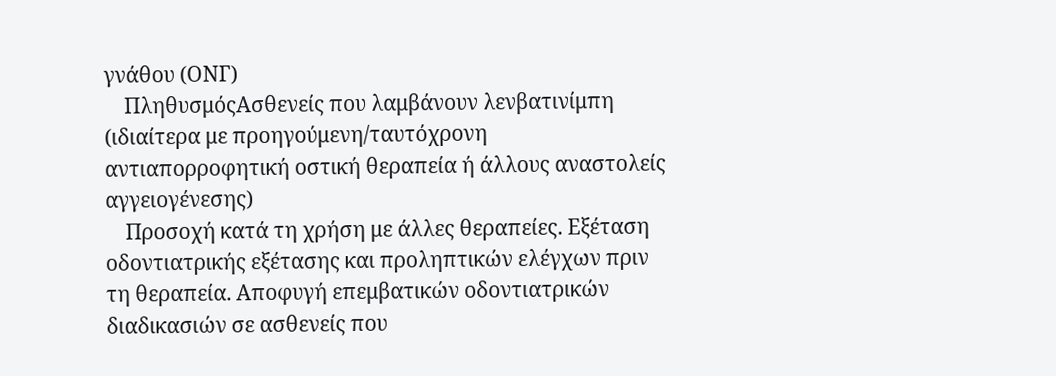γνάθου (ΟΝΓ)
    ΠληθυσμόςΑσθενείς που λαμβάνουν λενβατινίμπη (ιδιαίτερα με προηγούμενη/ταυτόχρονη αντιαπορροφητική οστική θεραπεία ή άλλους αναστολείς αγγειογένεσης)
    Προσοχή κατά τη χρήση με άλλες θεραπείες. Εξέταση οδοντιατρικής εξέτασης και προληπτικών ελέγχων πριν τη θεραπεία. Αποφυγή επεμβατικών οδοντιατρικών διαδικασιών σε ασθενείς που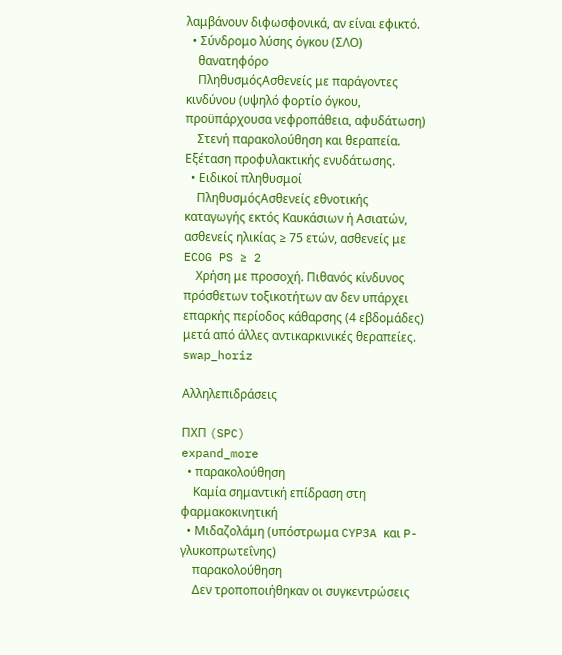λαμβάνουν διφωσφονικά, αν είναι εφικτό.
  • Σύνδρομο λύσης όγκου (ΣΛΟ)
    θανατηφόρο
    ΠληθυσμόςΑσθενείς με παράγοντες κινδύνου (υψηλό φορτίο όγκου, προϋπάρχουσα νεφροπάθεια, αφυδάτωση)
    Στενή παρακολούθηση και θεραπεία. Εξέταση προφυλακτικής ενυδάτωσης.
  • Ειδικοί πληθυσμοί
    ΠληθυσμόςΑσθενείς εθνοτικής καταγωγής εκτός Καυκάσιων ή Ασιατών, ασθενείς ηλικίας ≥ 75 ετών, ασθενείς με ECOG PS ≥ 2
    Χρήση με προσοχή. Πιθανός κίνδυνος πρόσθετων τοξικοτήτων αν δεν υπάρχει επαρκής περίοδος κάθαρσης (4 εβδομάδες) μετά από άλλες αντικαρκινικές θεραπείες.
swap_horiz

Αλληλεπιδράσεις

ΠΧΠ (SPC)
expand_more
  • παρακολούθηση
    Καμία σημαντική επίδραση στη φαρμακοκινητική
  • Μιδαζολάμη (υπόστρωμα CYP3A και P-γλυκοπρωτεΐνης)
    παρακολούθηση
    Δεν τροποποιήθηκαν οι συγκεντρώσεις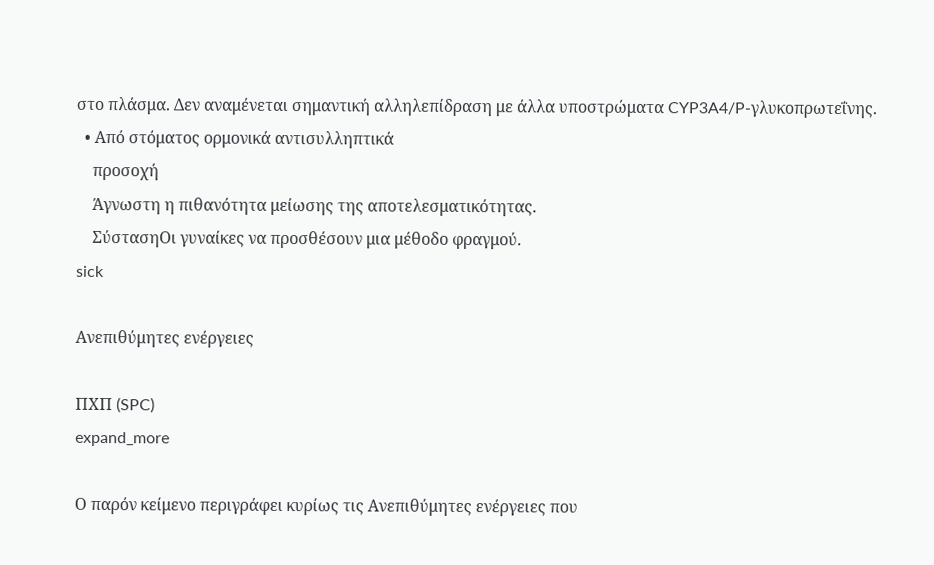στο πλάσμα. Δεν αναμένεται σημαντική αλληλεπίδραση με άλλα υποστρώματα CYP3A4/P-γλυκοπρωτεΐνης.
  • Από στόματος ορμονικά αντισυλληπτικά
    προσοχή
    Άγνωστη η πιθανότητα μείωσης της αποτελεσματικότητας.
    ΣύστασηΟι γυναίκες να προσθέσουν μια μέθοδο φραγμού.
sick

Ανεπιθύμητες ενέργειες

ΠΧΠ (SPC)
expand_more

Ο παρόν κείμενο περιγράφει κυρίως τις Ανεπιθύμητες ενέργειες που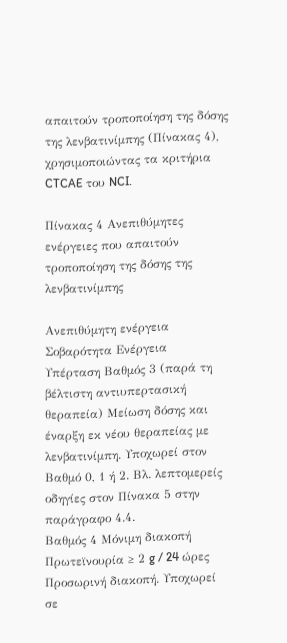απαιτούν τροποποίηση της δόσης της λενβατινίμπης (Πίνακας 4), χρησιμοποιώντας τα κριτήρια CTCAE του NCI.

Πίνακας 4 Ανεπιθύμητες ενέργειες που απαιτούν τροποποίηση της δόσης της λενβατινίμπης

Ανεπιθύμητη ενέργεια Σοβαρότητα Ενέργεια
Υπέρταση Βαθμός 3 (παρά τη βέλτιστη αντιυπερτασική θεραπεία) Μείωση δόσης και έναρξη εκ νέου θεραπείας με λενβατινίμπη. Υποχωρεί στον Βαθμό 0, 1 ή 2. Βλ. λεπτομερείς οδηγίες στον Πίνακα 5 στην παράγραφο 4.4.
Βαθμός 4 Μόνιμη διακοπή
Πρωτεϊνουρία ≥ 2 g / 24 ώρες Προσωρινή διακοπή. Υποχωρεί σε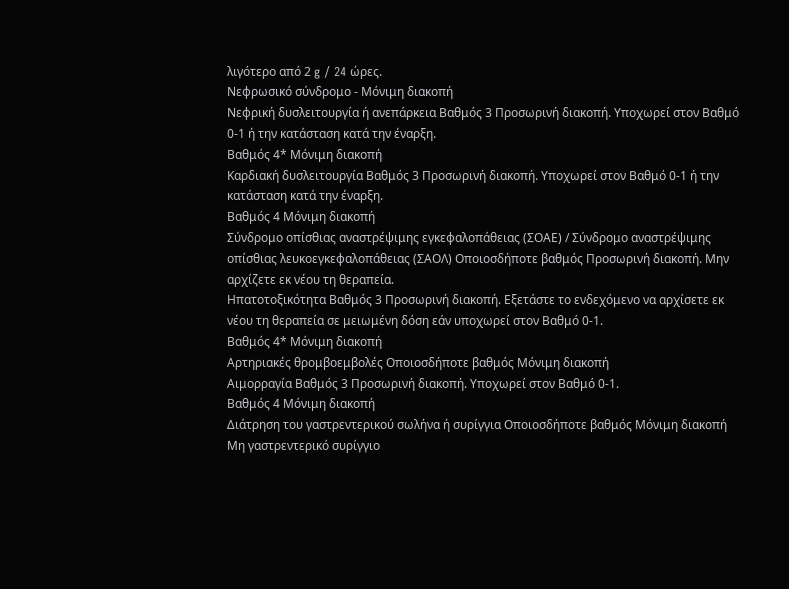λιγότερο από 2 g / 24 ώρες.
Νεφρωσικό σύνδρομο - Μόνιμη διακοπή
Νεφρική δυσλειτουργία ή ανεπάρκεια Βαθμός 3 Προσωρινή διακοπή. Υποχωρεί στον Βαθμό 0-1 ή την κατάσταση κατά την έναρξη.
Βαθμός 4* Μόνιμη διακοπή
Καρδιακή δυσλειτουργία Βαθμός 3 Προσωρινή διακοπή. Υποχωρεί στον Βαθμό 0-1 ή την κατάσταση κατά την έναρξη.
Βαθμός 4 Μόνιμη διακοπή
Σύνδρομο οπίσθιας αναστρέψιμης εγκεφαλοπάθειας (ΣΟΑΕ) / Σύνδρομο αναστρέψιμης οπίσθιας λευκοεγκεφαλοπάθειας (ΣΑΟΛ) Οποιοσδήποτε βαθμός Προσωρινή διακοπή. Μην αρχίζετε εκ νέου τη θεραπεία.
Ηπατοτοξικότητα Βαθμός 3 Προσωρινή διακοπή. Εξετάστε το ενδεχόμενο να αρχίσετε εκ νέου τη θεραπεία σε μειωμένη δόση εάν υποχωρεί στον Βαθμό 0-1.
Βαθμός 4* Μόνιμη διακοπή
Αρτηριακές θρομβοεμβολές Οποιοσδήποτε βαθμός Μόνιμη διακοπή
Αιμορραγία Βαθμός 3 Προσωρινή διακοπή. Υποχωρεί στον Βαθμό 0-1.
Βαθμός 4 Μόνιμη διακοπή
Διάτρηση του γαστρεντερικού σωλήνα ή συρίγγια Οποιοσδήποτε βαθμός Μόνιμη διακοπή
Μη γαστρεντερικό συρίγγιο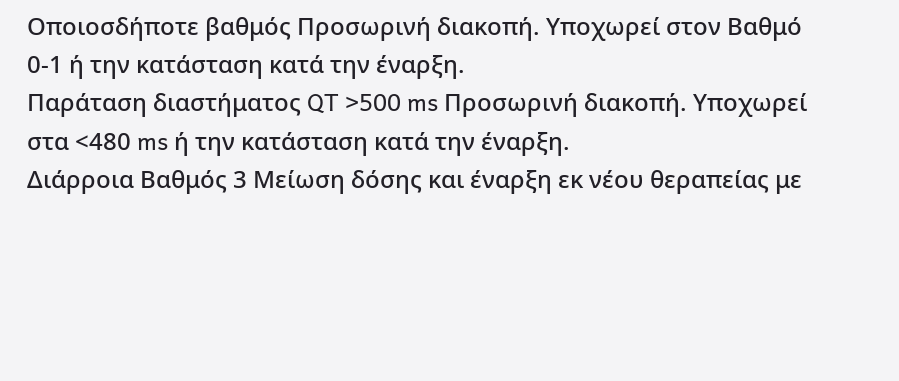Οποιοσδήποτε βαθμός Προσωρινή διακοπή. Υποχωρεί στον Βαθμό 0-1 ή την κατάσταση κατά την έναρξη.
Παράταση διαστήματος QT >500 ms Προσωρινή διακοπή. Υποχωρεί στα <480 ms ή την κατάσταση κατά την έναρξη.
Διάρροια Βαθμός 3 Μείωση δόσης και έναρξη εκ νέου θεραπείας με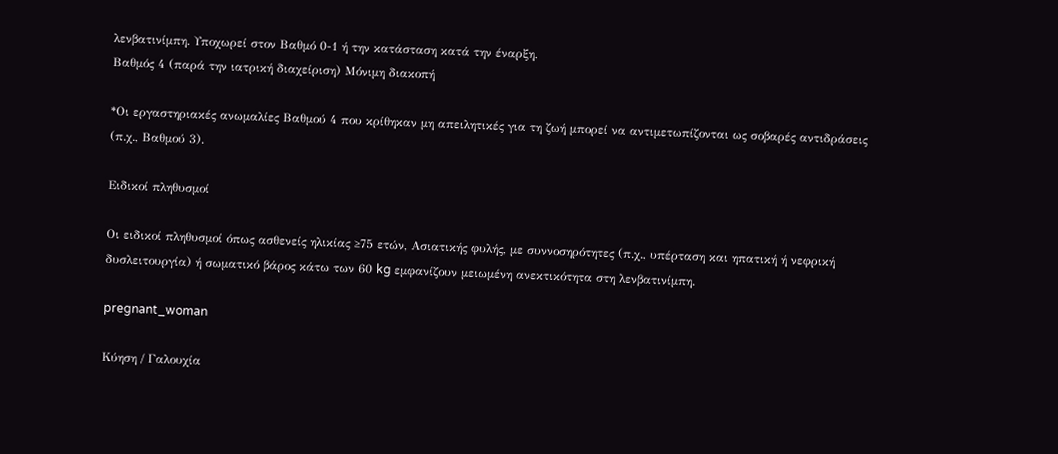λενβατινίμπη. Υποχωρεί στον Βαθμό 0-1 ή την κατάσταση κατά την έναρξη.
Βαθμός 4 (παρά την ιατρική διαχείριση) Μόνιμη διακοπή

*Οι εργαστηριακές ανωμαλίες Βαθμού 4 που κρίθηκαν μη απειλητικές για τη ζωή μπορεί να αντιμετωπίζονται ως σοβαρές αντιδράσεις (π.χ., Βαθμού 3).

Ειδικοί πληθυσμοί

Οι ειδικοί πληθυσμοί όπως ασθενείς ηλικίας ≥75 ετών, Ασιατικής φυλής, με συννοσηρότητες (π.χ., υπέρταση και ηπατική ή νεφρική δυσλειτουργία) ή σωματικό βάρος κάτω των 60 kg εμφανίζουν μειωμένη ανεκτικότητα στη λενβατινίμπη.

pregnant_woman

Κύηση / Γαλουχία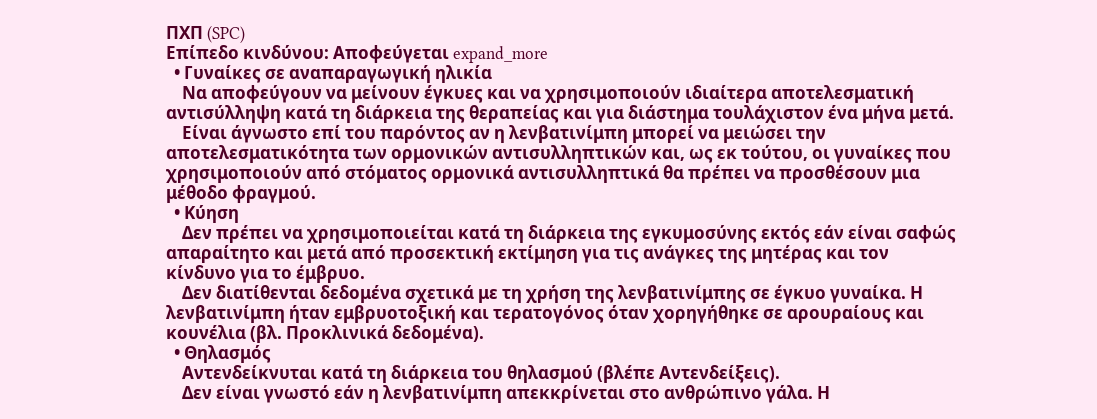ΠΧΠ (SPC)
Επίπεδο κινδύνου: Αποφεύγεται expand_more
  • Γυναίκες σε αναπαραγωγική ηλικία
    Να αποφεύγουν να μείνουν έγκυες και να χρησιμοποιούν ιδιαίτερα αποτελεσματική αντισύλληψη κατά τη διάρκεια της θεραπείας και για διάστημα τουλάχιστον ένα μήνα μετά.
    Είναι άγνωστο επί του παρόντος αν η λενβατινίμπη μπορεί να μειώσει την αποτελεσματικότητα των ορμονικών αντισυλληπτικών και, ως εκ τούτου, οι γυναίκες που χρησιμοποιούν από στόματος ορμονικά αντισυλληπτικά θα πρέπει να προσθέσουν μια μέθοδο φραγμού.
  • Κύηση
    Δεν πρέπει να χρησιμοποιείται κατά τη διάρκεια της εγκυμοσύνης εκτός εάν είναι σαφώς απαραίτητο και μετά από προσεκτική εκτίμηση για τις ανάγκες της μητέρας και τον κίνδυνο για το έμβρυο.
    Δεν διατίθενται δεδομένα σχετικά με τη χρήση της λενβατινίμπης σε έγκυο γυναίκα. Η λενβατινίμπη ήταν εμβρυοτοξική και τερατογόνος όταν χορηγήθηκε σε αρουραίους και κουνέλια (βλ. Προκλινικά δεδομένα).
  • Θηλασμός
    Αντενδείκνυται κατά τη διάρκεια του θηλασμού (βλέπε Αντενδείξεις).
    Δεν είναι γνωστό εάν η λενβατινίμπη απεκκρίνεται στο ανθρώπινο γάλα. Η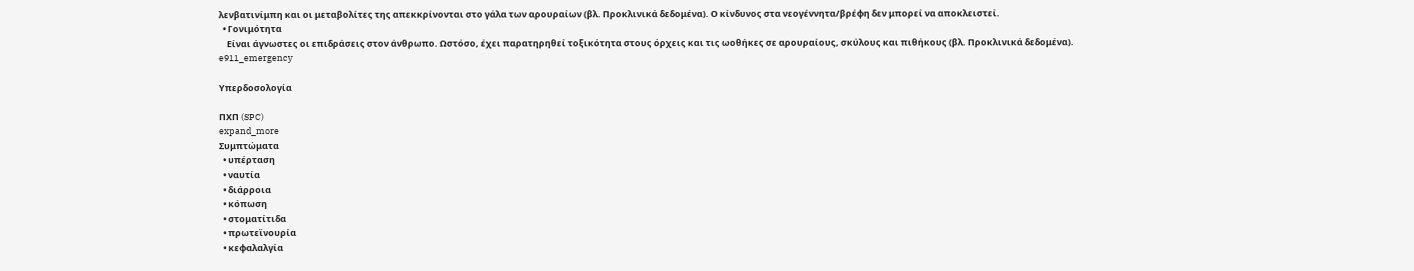λενβατινίμπη και οι μεταβολίτες της απεκκρίνονται στο γάλα των αρουραίων (βλ. Προκλινικά δεδομένα). Ο κίνδυνος στα νεογέννητα/βρέφη δεν μπορεί να αποκλειστεί.
  • Γονιμότητα
    Είναι άγνωστες οι επιδράσεις στον άνθρωπο. Ωστόσο, έχει παρατηρηθεί τοξικότητα στους όρχεις και τις ωοθήκες σε αρουραίους, σκύλους και πιθήκους (βλ. Προκλινικά δεδομένα).
e911_emergency

Υπερδοσολογία

ΠΧΠ (SPC)
expand_more
Συμπτώματα
  • υπέρταση
  • ναυτία
  • διάρροια
  • κόπωση
  • στοματίτιδα
  • πρωτεϊνουρία
  • κεφαλαλγία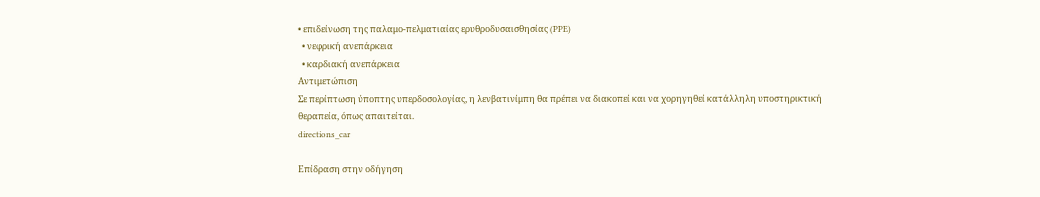• επιδείνωση της παλαμο-πελματιαίας ερυθροδυσαισθησίας (PPE)
  • νεφρική ανεπάρκεια
  • καρδιακή ανεπάρκεια
Αντιμετώπιση
Σε περίπτωση ύποπτης υπερδοσολογίας, η λενβατινίμπη θα πρέπει να διακοπεί και να χορηγηθεί κατάλληλη υποστηρικτική θεραπεία, όπως απαιτείται.
directions_car

Επίδραση στην οδήγηση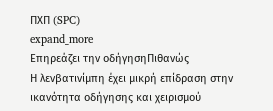ΠΧΠ (SPC)
expand_more
Επηρεάζει την οδήγησηΠιθανώς
Η λενβατινίμπη έχει μικρή επίδραση στην ικανότητα οδήγησης και χειρισμού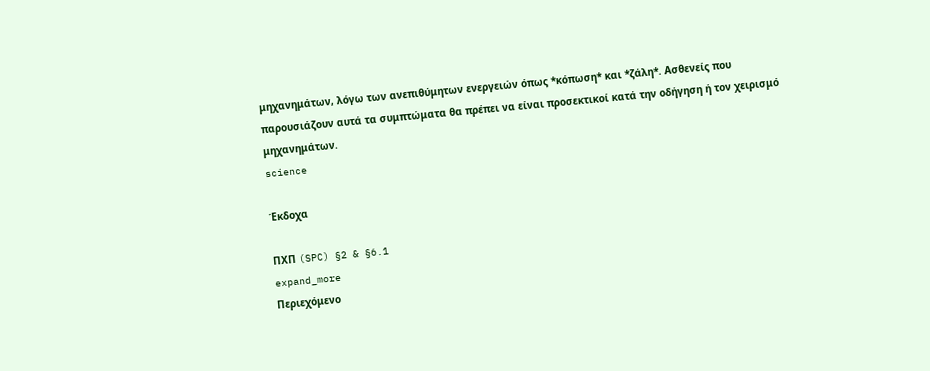μηχανημάτων, λόγω των ανεπιθύμητων ενεργειών όπως *κόπωση* και *ζάλη*. Ασθενείς που παρουσιάζουν αυτά τα συμπτώματα θα πρέπει να είναι προσεκτικοί κατά την οδήγηση ή τον χειρισμό μηχανημάτων.
science

Έκδοχα

ΠΧΠ (SPC) §2 & §6.1
expand_more
Περιεχόμενο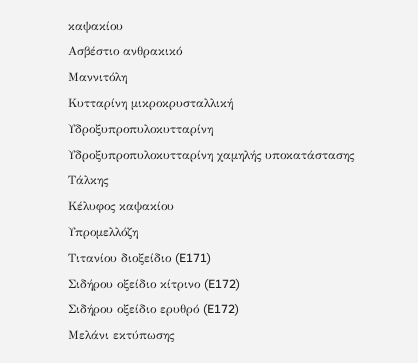καψακίου
Ασβέστιο ανθρακικό
Μαννιτόλη
Κυτταρίνη μικροκρυσταλλική
Υδροξυπροπυλοκυτταρίνη
Υδροξυπροπυλοκυτταρίνη χαμηλής υποκατάστασης
Τάλκης
Κέλυφος καψακίου
Υπρομελλόζη
Τιτανίου διοξείδιο (E171)
Σιδήρου οξείδιο κίτρινο (E172)
Σιδήρου οξείδιο ερυθρό (E172)
Μελάνι εκτύπωσης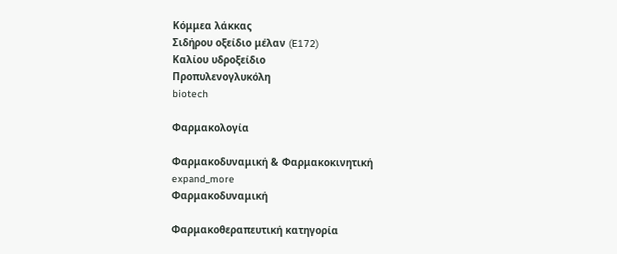Κόμμεα λάκκας
Σιδήρου οξείδιο μέλαν (E172)
Καλίου υδροξείδιο
Προπυλενογλυκόλη
biotech

Φαρμακολογία

Φαρμακοδυναμική & Φαρμακοκινητική
expand_more
Φαρμακοδυναμική

Φαρμακοθεραπευτική κατηγορία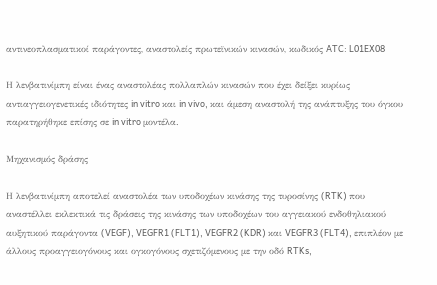αντινεοπλασματικοί παράγοντες, αναστολείς πρωτεϊνικών κινασών, κωδικός ATC: L01EX08

Η λενβατινίμπη είναι ένας αναστολέας πολλαπλών κινασών που έχει δείξει κυρίως αντιαγγειογενετικές ιδιότητες in vitro και in vivo, και άμεση αναστολή της ανάπτυξης του όγκου παρατηρήθηκε επίσης σε in vitro μοντέλα.

Μηχανισμός δράσης

Η λενβατινίμπη αποτελεί αναστολέα των υποδοχέων κινάσης της τυροσίνης (RTK) που αναστέλλει εκλεκτικά τις δράσεις της κινάσης των υποδοχέων του αγγειακού ενδοθηλιακού αυξητικού παράγοντα (VEGF), VEGFR1 (FLT1), VEGFR2 (KDR) και VEGFR3 (FLT4), επιπλέον με άλλους προαγγειογόνους και ογκογόνους σχετιζόμενους με την οδό RTKs,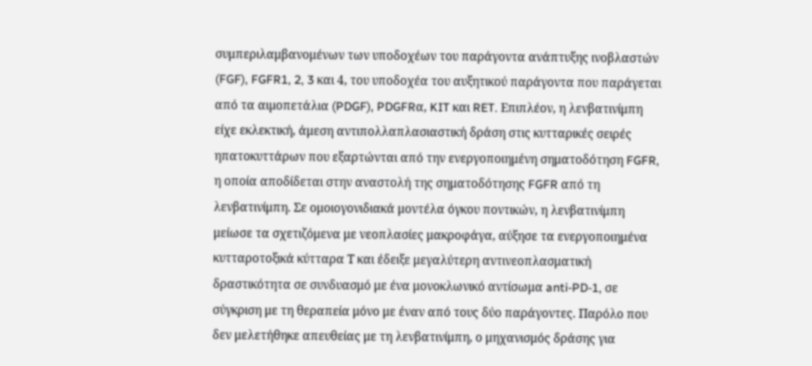συμπεριλαμβανομένων των υποδοχέων του παράγοντα ανάπτυξης ινοβλαστών (FGF), FGFR1, 2, 3 και 4, του υποδοχέα του αυξητικού παράγοντα που παράγεται από τα αιµοπετάλια (PDGF), PDGFRα, KIT και RET. Επιπλέον, η λενβατινίμπη είχε εκλεκτική, άμεση αντιπολλαπλασιαστική δράση στις κυτταρικές σειρές ηπατοκυττάρων που εξαρτώνται από την ενεργοποιημένη σηματοδότηση FGFR, η οποία αποδίδεται στην αναστολή της σηματοδότησης FGFR από τη λενβατινίμπη. Σε ομοιογονιδιακά μοντέλα όγκου ποντικών, η λενβατινίμπη μείωσε τα σχετιζόμενα με νεοπλασίες μακροφάγα, αύξησε τα ενεργοποιημένα κυτταροτοξικά κύτταρα Τ και έδειξε μεγαλύτερη αντινεοπλασματική δραστικότητα σε συνδυασμό με ένα μονοκλωνικό αντίσωμα anti-PD-1, σε σύγκριση με τη θεραπεία μόνο με έναν από τους δύο παράγοντες. Παρόλο που δεν μελετήθηκε απευθείας με τη λενβατινίμπη, ο μηχανισμός δράσης για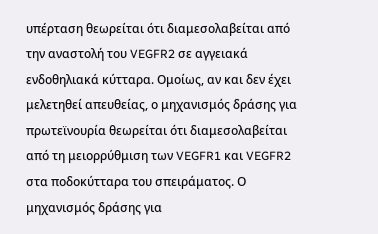υπέρταση θεωρείται ότι διαμεσολαβείται από την αναστολή του VEGFR2 σε αγγειακά ενδοθηλιακά κύτταρα. Ομοίως, αν και δεν έχει μελετηθεί απευθείας, ο μηχανισμός δράσης για πρωτεϊνουρία θεωρείται ότι διαμεσολαβείται από τη μειορρύθμιση των VEGFR1 και VEGFR2 στα ποδοκύτταρα του σπειράματος. Ο μηχανισμός δράσης για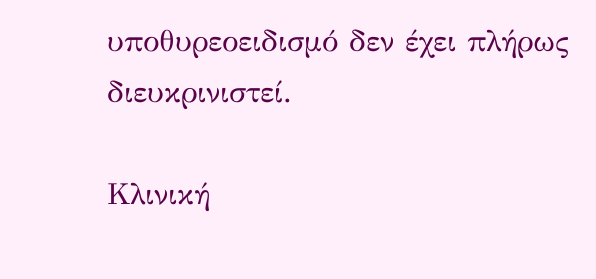υποθυρεοειδισμό δεν έχει πλήρως διευκρινιστεί.

Κλινική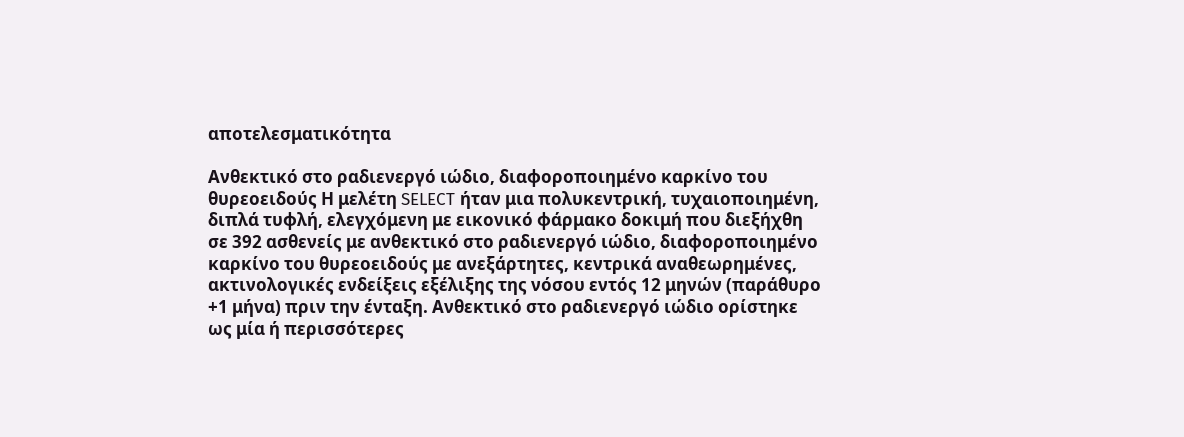αποτελεσματικότητα

Ανθεκτικό στο ραδιενεργό ιώδιο, διαφοροποιημένο καρκίνο του θυρεοειδούς Η μελέτη SELECT ήταν μια πολυκεντρική, τυχαιοποιημένη, διπλά τυφλή, ελεγχόμενη με εικονικό φάρμακο δοκιμή που διεξήχθη σε 392 ασθενείς με ανθεκτικό στο ραδιενεργό ιώδιο, διαφοροποιημένο καρκίνο του θυρεοειδούς με ανεξάρτητες, κεντρικά αναθεωρημένες, ακτινολογικές ενδείξεις εξέλιξης της νόσου εντός 12 μηνών (παράθυρο +1 μήνα) πριν την ένταξη. Ανθεκτικό στο ραδιενεργό ιώδιο ορίστηκε ως μία ή περισσότερες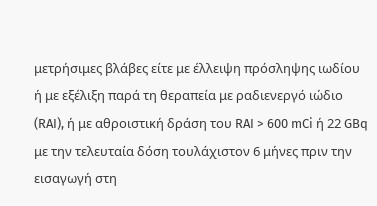μετρήσιμες βλάβες είτε με έλλειψη πρόσληψης ιωδίου ή με εξέλιξη παρά τη θεραπεία με ραδιενεργό ιώδιο (RAI), ή με αθροιστική δράση του RAI > 600 mCi ή 22 GBq με την τελευταία δόση τουλάχιστον 6 μήνες πριν την εισαγωγή στη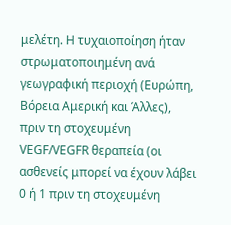μελέτη. Η τυχαιοποίηση ήταν στρωματοποιημένη ανά γεωγραφική περιοχή (Ευρώπη, Βόρεια Αμερική και Άλλες), πριν τη στοχευμένη VEGF/VEGFR θεραπεία (οι ασθενείς μπορεί να έχουν λάβει 0 ή 1 πριν τη στοχευμένη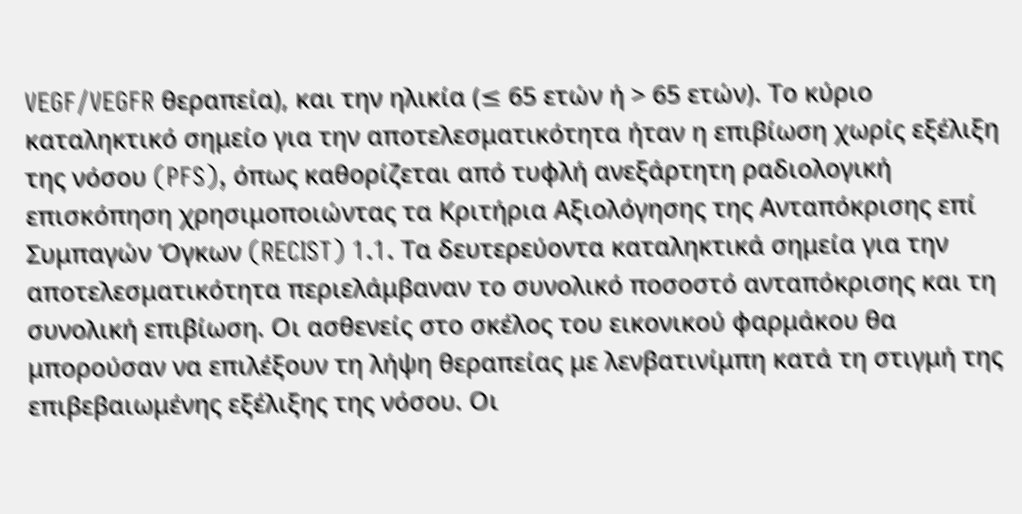VEGF/VEGFR θεραπεία), και την ηλικία (≤ 65 ετών ή > 65 ετών). Το κύριο καταληκτικό σημείο για την αποτελεσματικότητα ήταν η επιβίωση χωρίς εξέλιξη της νόσου (PFS), όπως καθορίζεται από τυφλή ανεξάρτητη ραδιολογική επισκόπηση χρησιμοποιώντας τα Κριτήρια Αξιολόγησης της Ανταπόκρισης επί Συμπαγών Όγκων (RECIST) 1.1. Τα δευτερεύοντα καταληκτικά σημεία για την αποτελεσματικότητα περιελάμβαναν το συνολικό ποσοστό ανταπόκρισης και τη συνολική επιβίωση. Οι ασθενείς στο σκέλος του εικονικού φαρμάκου θα μπορούσαν να επιλέξουν τη λήψη θεραπείας με λενβατινίμπη κατά τη στιγμή της επιβεβαιωμένης εξέλιξης της νόσου. Οι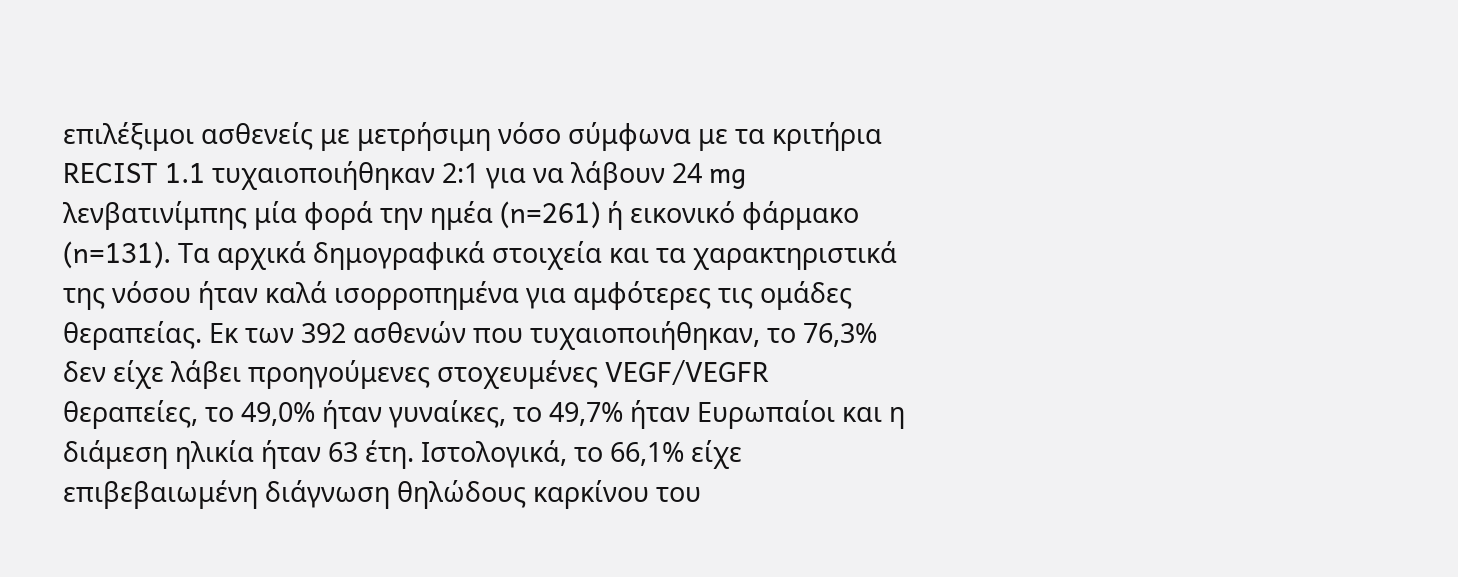επιλέξιμοι ασθενείς με μετρήσιμη νόσο σύμφωνα με τα κριτήρια RECIST 1.1 τυχαιοποιήθηκαν 2:1 για να λάβουν 24 mg λενβατινίμπης μία φορά την ημέα (n=261) ή εικονικό φάρμακο (n=131). Τα αρχικά δημογραφικά στοιχεία και τα χαρακτηριστικά της νόσου ήταν καλά ισορροπημένα για αμφότερες τις ομάδες θεραπείας. Εκ των 392 ασθενών που τυχαιοποιήθηκαν, το 76,3% δεν είχε λάβει προηγούμενες στοχευμένες VEGF/VEGFR θεραπείες, το 49,0% ήταν γυναίκες, το 49,7% ήταν Ευρωπαίοι και η διάμεση ηλικία ήταν 63 έτη. Ιστολογικά, το 66,1% είχε επιβεβαιωμένη διάγνωση θηλώδους καρκίνου του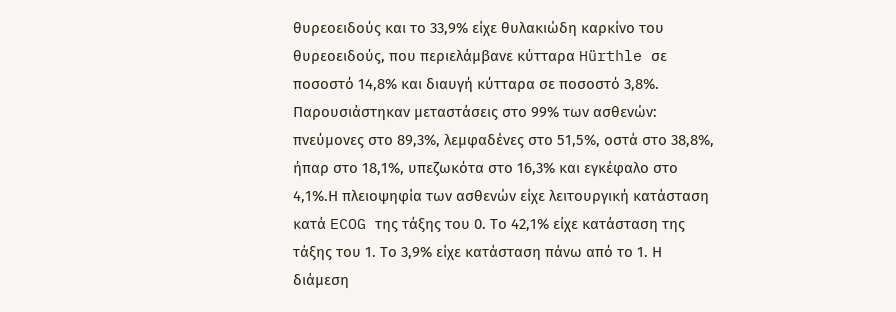θυρεοειδούς και το 33,9% είχε θυλακιώδη καρκίνο του θυρεοειδούς, που περιελάμβανε κύτταρα Hürthle σε ποσοστό 14,8% και διαυγή κύτταρα σε ποσοστό 3,8%. Παρουσιάστηκαν μεταστάσεις στο 99% των ασθενών: πνεύμονες στο 89,3%, λεμφαδένες στο 51,5%, οστά στο 38,8%, ήπαρ στο 18,1%, υπεζωκότα στο 16,3% και εγκέφαλο στο 4,1%.Η πλειοψηφία των ασθενών είχε λειτουργική κατάσταση κατά ECOG της τάξης του 0. Το 42,1% είχε κατάσταση της τάξης του 1. Το 3,9% είχε κατάσταση πάνω από το 1. Η διάμεση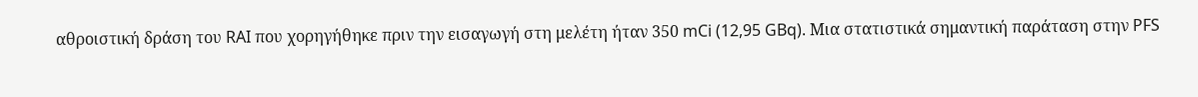αθροιστική δράση του RAI που χορηγήθηκε πριν την εισαγωγή στη μελέτη ήταν 350 mCi (12,95 GBq). Μια στατιστικά σημαντική παράταση στην PFS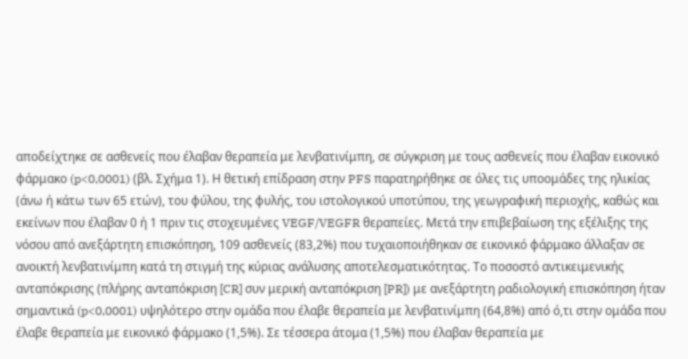αποδείχτηκε σε ασθενείς που έλαβαν θεραπεία με λενβατινίμπη, σε σύγκριση με τους ασθενείς που έλαβαν εικονικό φάρμακο (p<0,0001) (βλ. Σχήμα 1). Η θετική επίδραση στην PFS παρατηρήθηκε σε όλες τις υποομάδες της ηλικίας (άνω ή κάτω των 65 ετών), του φύλου, της φυλής, του ιστολογικού υποτύπου, της γεωγραφική περιοχής, καθώς και εκείνων που έλαβαν 0 ή 1 πριν τις στοχευμένες VEGF/VEGFR θεραπείες. Μετά την επιβεβαίωση της εξέλιξης της νόσου από ανεξάρτητη επισκόπηση, 109 ασθενείς (83,2%) που τυχαιοποιήθηκαν σε εικονικό φάρμακο άλλαξαν σε ανοικτή λενβατινίμπη κατά τη στιγμή της κύριας ανάλυσης αποτελεσματικότητας. Το ποσοστό αντικειμενικής ανταπόκρισης (πλήρης ανταπόκριση [CR] συν μερική ανταπόκριση [PR]) με ανεξάρτητη ραδιολογική επισκόπηση ήταν σημαντικά (p<0,0001) υψηλότερο στην ομάδα που έλαβε θεραπεία με λενβατινίμπη (64,8%) από ό,τι στην ομάδα που έλαβε θεραπεία με εικονικό φάρμακο (1,5%). Σε τέσσερα άτομα (1,5%) που έλαβαν θεραπεία με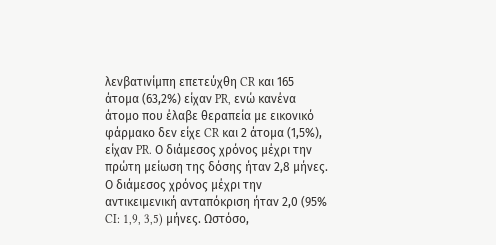λενβατινίμπη επετεύχθη CR και 165 άτομα (63,2%) είχαν PR, ενώ κανένα άτομο που έλαβε θεραπεία με εικονικό φάρμακο δεν είχε CR και 2 άτομα (1,5%), είχαν PR. Ο διάμεσος χρόνος μέχρι την πρώτη μείωση της δόσης ήταν 2,8 μήνες. Ο διάμεσος χρόνος μέχρι την αντικειμενική ανταπόκριση ήταν 2,0 (95% CI: 1,9, 3,5) μήνες. Ωστόσο,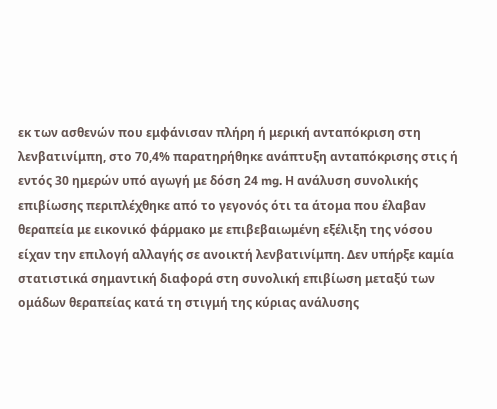εκ των ασθενών που εμφάνισαν πλήρη ή μερική ανταπόκριση στη λενβατινίμπη, στο 70,4% παρατηρήθηκε ανάπτυξη ανταπόκρισης στις ή εντός 30 ημερών υπό αγωγή με δόση 24 mg. Η ανάλυση συνολικής επιβίωσης περιπλέχθηκε από το γεγονός ότι τα άτομα που έλαβαν θεραπεία με εικονικό φάρμακο με επιβεβαιωμένη εξέλιξη της νόσου είχαν την επιλογή αλλαγής σε ανοικτή λενβατινίμπη. Δεν υπήρξε καμία στατιστικά σημαντική διαφορά στη συνολική επιβίωση μεταξύ των ομάδων θεραπείας κατά τη στιγμή της κύριας ανάλυσης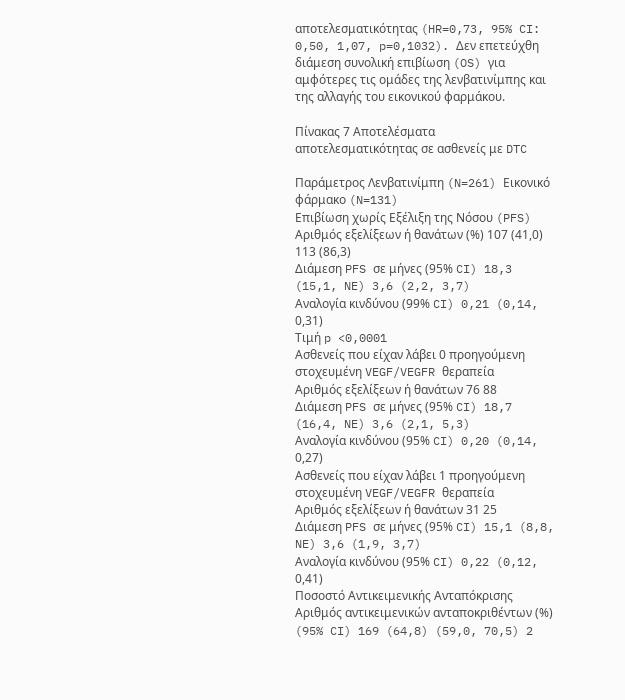αποτελεσματικότητας (HR=0,73, 95% CI: 0,50, 1,07, p=0,1032). Δεν επετεύχθη διάμεση συνολική επιβίωση (OS) για αμφότερες τις ομάδες της λενβατινίμπης και της αλλαγής του εικονικού φαρμάκου.

Πίνακας 7 Αποτελέσματα αποτελεσματικότητας σε ασθενείς με DTC

Παράμετρος Λενβατινίμπη (N=261) Εικονικό φάρμακο (N=131)
Επιβίωση χωρίς Εξέλιξη της Νόσου (PFS)
Αριθμός εξελίξεων ή θανάτων (%) 107 (41,0) 113 (86,3)
Διάμεση PFS σε μήνες (95% CI) 18,3 (15,1, NE) 3,6 (2,2, 3,7)
Αναλογία κινδύνου (99% CI) 0,21 (0,14, 0,31)
Τιμή p <0,0001
Ασθενείς που είχαν λάβει 0 προηγούμενη στοχευμένη VEGF/VEGFR θεραπεία
Αριθμός εξελίξεων ή θανάτων 76 88
Διάμεση PFS σε μήνες (95% CI) 18,7 (16,4, NE) 3,6 (2,1, 5,3)
Αναλογία κινδύνου (95% CI) 0,20 (0,14, 0,27)
Ασθενείς που είχαν λάβει 1 προηγούμενη στοχευμένη VEGF/VEGFR θεραπεία
Αριθμός εξελίξεων ή θανάτων 31 25
Διάμεση PFS σε μήνες (95% CI) 15,1 (8,8, NE) 3,6 (1,9, 3,7)
Αναλογία κινδύνου (95% CI) 0,22 (0,12, 0,41)
Ποσοστό Αντικειμενικής Ανταπόκρισης
Αριθμός αντικειμενικών ανταποκριθέντων (%) (95% CI) 169 (64,8) (59,0, 70,5) 2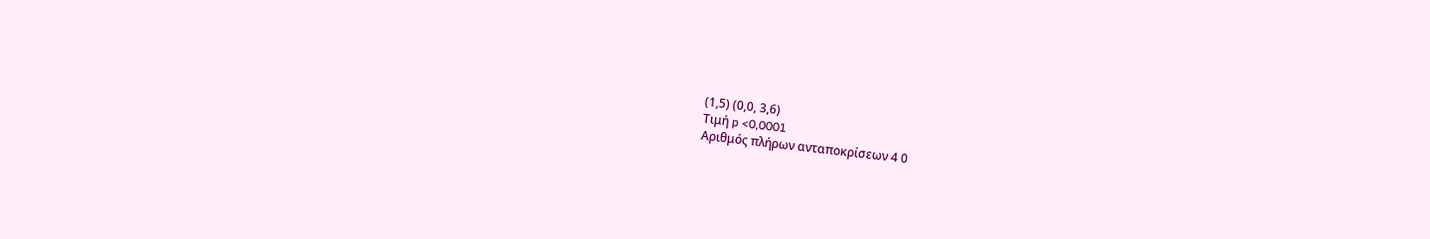(1,5) (0,0, 3,6)
Τιμή p <0,0001
Αριθμός πλήρων ανταποκρίσεων 4 0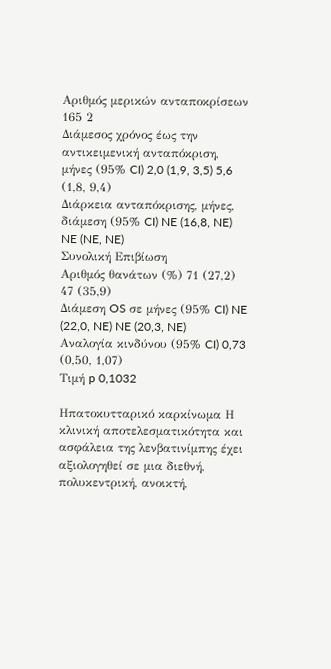Αριθμός μερικών ανταποκρίσεων 165 2
Διάμεσος χρόνος έως την αντικειμενική ανταπόκριση, μήνες (95% CI) 2,0 (1,9, 3,5) 5,6 (1,8, 9,4)
Διάρκεια ανταπόκρισης, μήνες, διάμεση (95% CI) NE (16,8, NE) NE (NE, NE)
Συνολική Επιβίωση
Αριθμός θανάτων (%) 71 (27,2) 47 (35,9)
Διάμεση OS σε μήνες (95% CI) NE (22,0, NE) NE (20,3, NE)
Αναλογία κινδύνου (95% CI) 0,73 (0,50, 1,07)
Τιμή p 0,1032

Ηπατοκυτταρικό καρκίνωμα Η κλινική αποτελεσματικότητα και ασφάλεια της λενβατινίμπης έχει αξιολογηθεί σε μια διεθνή, πολυκεντρική, ανοικτή,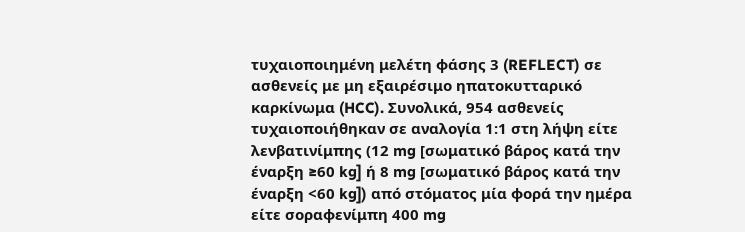τυχαιοποιημένη μελέτη φάσης 3 (REFLECT) σε ασθενείς με μη εξαιρέσιμο ηπατοκυτταρικό καρκίνωμα (HCC). Συνολικά, 954 ασθενείς τυχαιοποιήθηκαν σε αναλογία 1:1 στη λήψη είτε λενβατινίμπης (12 mg [σωματικό βάρος κατά την έναρξη ≥60 kg] ή 8 mg [σωματικό βάρος κατά την έναρξη <60 kg]) από στόματος μία φορά την ημέρα είτε σοραφενίμπη 400 mg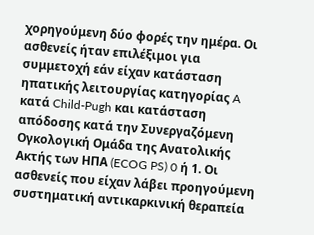χορηγούμενη δύο φορές την ημέρα. Οι ασθενείς ήταν επιλέξιμοι για συμμετοχή εάν είχαν κατάσταση ηπατικής λειτουργίας κατηγορίας A κατά Child-Pugh και κατάσταση απόδοσης κατά την Συνεργαζόμενη Ογκολογική Ομάδα της Ανατολικής Ακτής των ΗΠΑ (ECOG PS) 0 ή 1. Οι ασθενείς που είχαν λάβει προηγούμενη συστηματική αντικαρκινική θεραπεία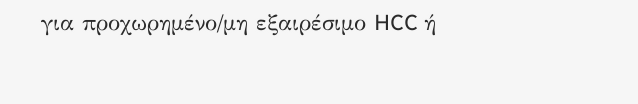για προχωρημένο/μη εξαιρέσιμο HCC ή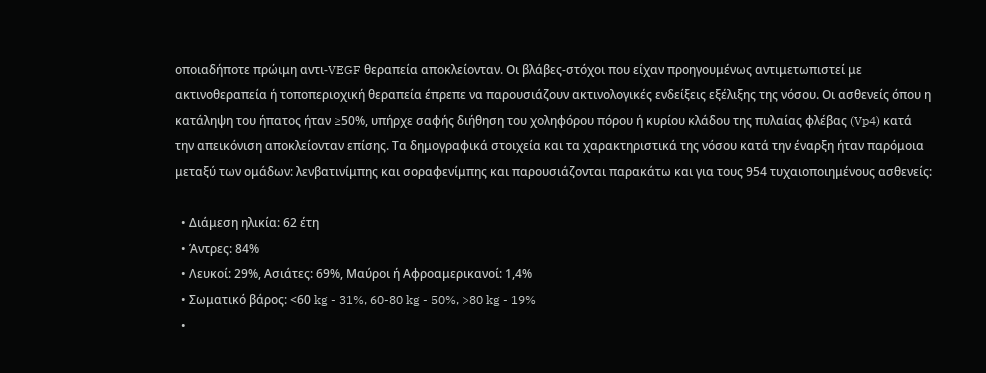οποιαδήποτε πρώιμη αντι-VEGF θεραπεία αποκλείονταν. Οι βλάβες-στόχοι που είχαν προηγουμένως αντιμετωπιστεί με ακτινοθεραπεία ή τοποπεριοχική θεραπεία έπρεπε να παρουσιάζουν ακτινολογικές ενδείξεις εξέλιξης της νόσου. Οι ασθενείς όπου η κατάληψη του ήπατος ήταν ≥50%, υπήρχε σαφής διήθηση του χοληφόρου πόρου ή κυρίου κλάδου της πυλαίας φλέβας (Vp4) κατά την απεικόνιση αποκλείονταν επίσης. Τα δημογραφικά στοιχεία και τα χαρακτηριστικά της νόσου κατά την έναρξη ήταν παρόμοια μεταξύ των ομάδων: λενβατινίμπης και σοραφενίμπης και παρουσιάζονται παρακάτω και για τους 954 τυχαιοποιημένους ασθενείς:

  • Διάμεση ηλικία: 62 έτη
  • Άντρες: 84%
  • Λευκοί: 29%, Ασιάτες: 69%, Μαύροι ή Αφροαμερικανοί: 1,4%
  • Σωματικό βάρος: <60 kg - 31%, 60-80 kg - 50%, >80 kg - 19%
  •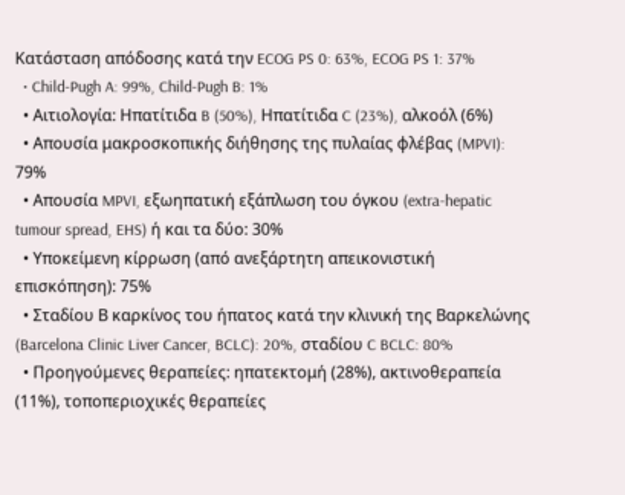Κατάσταση απόδοσης κατά την ECOG PS 0: 63%, ECOG PS 1: 37%
  • Child-Pugh A: 99%, Child-Pugh B: 1%
  • Αιτιολογία: Ηπατίτιδα B (50%), Ηπατίτιδα C (23%), αλκοόλ (6%)
  • Απουσία μακροσκοπικής διήθησης της πυλαίας φλέβας (MPVI): 79%
  • Απουσία MPVI, εξωηπατική εξάπλωση του όγκου (extra-hepatic tumour spread, EHS) ή και τα δύο: 30%
  • Υποκείμενη κίρρωση (από ανεξάρτητη απεικονιστική επισκόπηση): 75%
  • Σταδίου Β καρκίνος του ήπατος κατά την κλινική της Βαρκελώνης (Barcelona Clinic Liver Cancer, BCLC): 20%, σταδίου C BCLC: 80%
  • Προηγούμενες θεραπείες: ηπατεκτομή (28%), ακτινοθεραπεία (11%), τοποπεριοχικές θεραπείες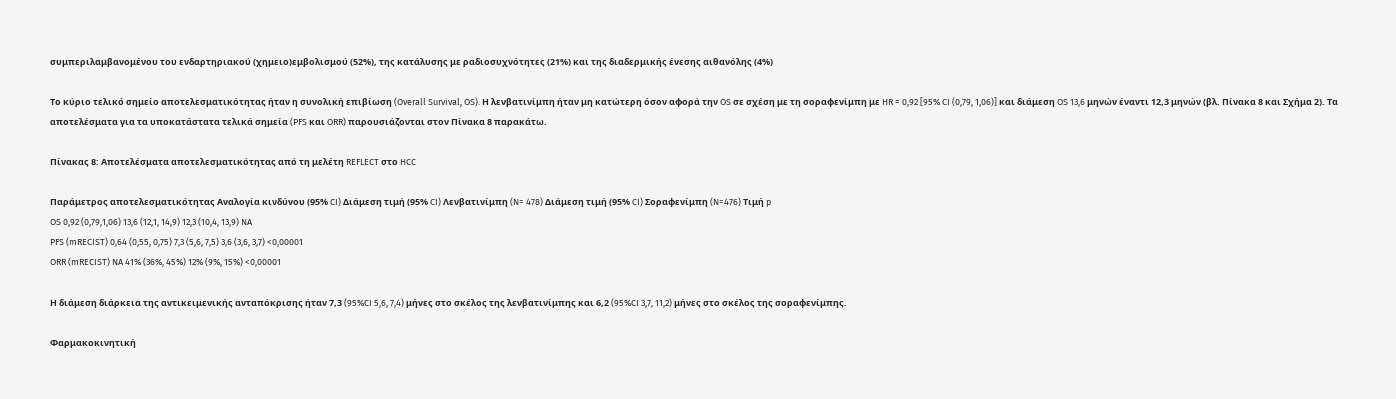συμπεριλαμβανομένου του ενδαρτηριακού (χημειο)εμβολισμού (52%), της κατάλυσης με ραδιοσυχνότητες (21%) και της διαδερμικής ένεσης αιθανόλης (4%)

Το κύριο τελικό σημείο αποτελεσματικότητας ήταν η συνολική επιβίωση (Overall Survival, OS). Η λενβατινίμπη ήταν μη κατώτερη όσον αφορά την OS σε σχέση με τη σοραφενίμπη με HR = 0,92 [95% CI (0,79, 1,06)] και διάμεση OS 13,6 μηνών έναντι 12,3 μηνών (βλ. Πίνακα 8 και Σχήμα 2). Τα αποτελέσματα για τα υποκατάστατα τελικά σημεία (PFS και ORR) παρουσιάζονται στον Πίνακα 8 παρακάτω.

Πίνακας 8: Αποτελέσματα αποτελεσματικότητας από τη μελέτη REFLECT στο HCC

Παράμετρος αποτελεσματικότητας Αναλογία κινδύνου (95% CI) Διάμεση τιμή (95% CI) Λενβατινίμπη (N= 478) Διάμεση τιμή (95% CI) Σοραφενίμπη (N=476) Τιμή p
OS 0,92 (0,79,1,06) 13,6 (12,1, 14,9) 12,3 (10,4, 13,9) NA
PFS (mRECIST) 0,64 (0,55, 0,75) 7,3 (5,6, 7,5) 3,6 (3,6, 3,7) <0,00001
ORR (mRECIST) NA 41% (36%, 45%) 12% (9%, 15%) <0,00001

Η διάμεση διάρκεια της αντικειμενικής ανταπόκρισης ήταν 7,3 (95%CI 5,6, 7,4) μήνες στο σκέλος της λενβατινίμπης και 6,2 (95%CI 3,7, 11,2) μήνες στο σκέλος της σοραφενίμπης.

Φαρμακοκινητική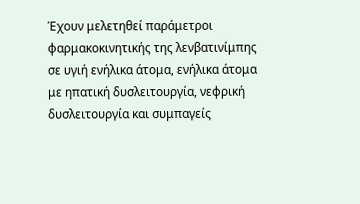Έχουν μελετηθεί παράμετροι φαρμακοκινητικής της λενβατινίμπης σε υγιή ενήλικα άτομα, ενήλικα άτομα με ηπατική δυσλειτουργία, νεφρική δυσλειτουργία και συμπαγείς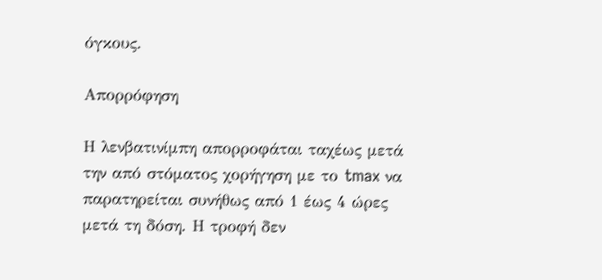όγκους.

Απορρόφηση

Η λενβατινίμπη απορροφάται ταχέως μετά την από στόματος χορήγηση με το tmax να παρατηρείται συνήθως από 1 έως 4 ώρες μετά τη δόση. Η τροφή δεν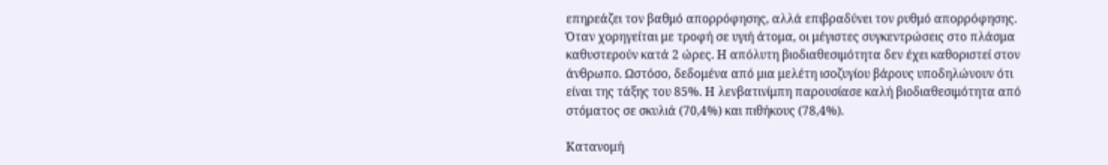επηρεάζει τον βαθμό απορρόφησης, αλλά επιβραδύνει τον ρυθμό απορρόφησης. Όταν χορηγείται με τροφή σε υγιή άτομα, οι μέγιστες συγκεντρώσεις στο πλάσμα καθυστερούν κατά 2 ώρες. Η απόλυτη βιοδιαθεσιμότητα δεν έχει καθοριστεί στον άνθρωπο. Ωστόσο, δεδομένα από μια μελέτη ισοζυγίου βάρους υποδηλώνουν ότι είναι της τάξης του 85%. Η λενβατινίμπη παρουσίασε καλή βιοδιαθεσιμότητα από στόματος σε σκυλιά (70,4%) και πιθήκους (78,4%).

Κατανομή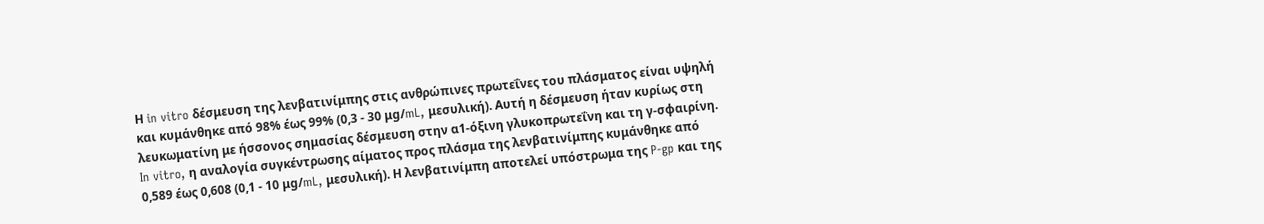Η in vitro δέσμευση της λενβατινίμπης στις ανθρώπινες πρωτεΐνες του πλάσματος είναι υψηλή και κυμάνθηκε από 98% έως 99% (0,3 - 30 μg/mL, μεσυλική). Αυτή η δέσμευση ήταν κυρίως στη λευκωματίνη με ήσσονος σημασίας δέσμευση στην α1-όξινη γλυκοπρωτεΐνη και τη γ-σφαιρίνη. In vitro, η αναλογία συγκέντρωσης αίματος προς πλάσμα της λενβατινίμπης κυμάνθηκε από 0,589 έως 0,608 (0,1 - 10 μg/mL, μεσυλική). Η λενβατινίμπη αποτελεί υπόστρωμα της P-gp και της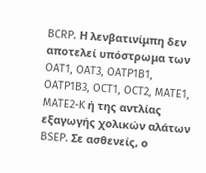BCRP. Η λενβατινίμπη δεν αποτελεί υπόστρωμα των OAT1, OAT3, OATP1B1, OATP1B3, OCT1, OCT2, MATE1, MATE2-K ή της αντλίας εξαγωγής χολικών αλάτων BSEP. Σε ασθενείς, ο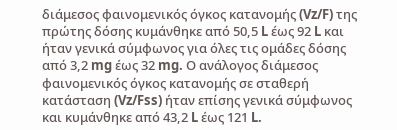διάμεσος φαινομενικός όγκος κατανομής (Vz/F) της πρώτης δόσης κυμάνθηκε από 50,5 L έως 92 L και ήταν γενικά σύμφωνος για όλες τις ομάδες δόσης από 3,2 mg έως 32 mg. Ο ανάλογος διάμεσος φαινομενικός όγκος κατανομής σε σταθερή κατάσταση (Vz/Fss) ήταν επίσης γενικά σύμφωνος και κυμάνθηκε από 43,2 L έως 121 L.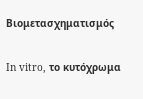Βιομετασχηματισμός

In vitro, το κυτόχρωμα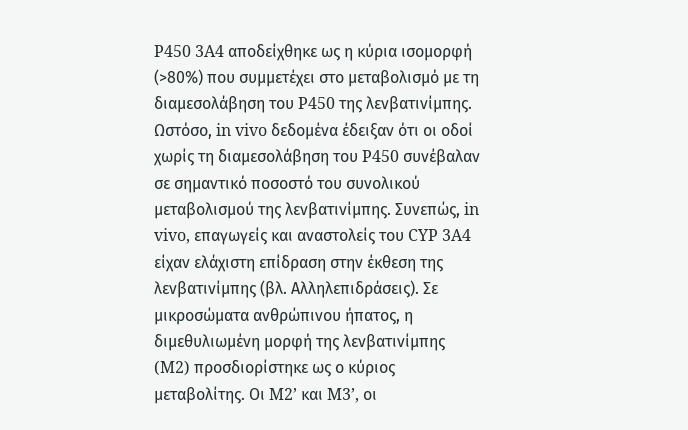P450 3A4 αποδείχθηκε ως η κύρια ισομορφή (>80%) που συμμετέχει στο μεταβολισμό με τη διαμεσολάβηση του P450 της λενβατινίμπης. Ωστόσο, in vivo δεδομένα έδειξαν ότι οι οδοί χωρίς τη διαμεσολάβηση του P450 συνέβαλαν σε σημαντικό ποσοστό του συνολικού μεταβολισμού της λενβατινίμπης. Συνεπώς, in vivo, επαγωγείς και αναστολείς του CYP 3A4 είχαν ελάχιστη επίδραση στην έκθεση της λενβατινίμπης (βλ. Αλληλεπιδράσεις). Σε μικροσώματα ανθρώπινου ήπατος, η διμεθυλιωμένη μορφή της λενβατινίμπης (M2) προσδιορίστηκε ως ο κύριος μεταβολίτης. Οι M2’ και M3’, οι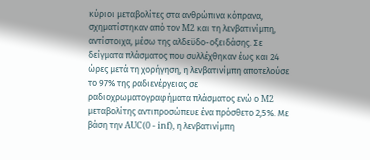κύριοι μεταβολίτες στα ανθρώπινα κόπρανα, σχηματίστηκαν από τον M2 και τη λενβατινίμπη, αντίστοιχα, μέσω της αλδεϋδο-οξειδάσης. Σε δείγματα πλάσματος που συλλέχθηκαν έως και 24 ώρες μετά τη χορήγηση, η λενβατινίμπη αποτελούσε το 97% της ραδιενέργειας σε ραδιοχρωματογραφήματα πλάσματος ενώ ο M2 μεταβολίτης αντιπροσώπευε ένα πρόσθετο 2,5%. Με βάση την AUC(0 - inf), η λενβατινίμπη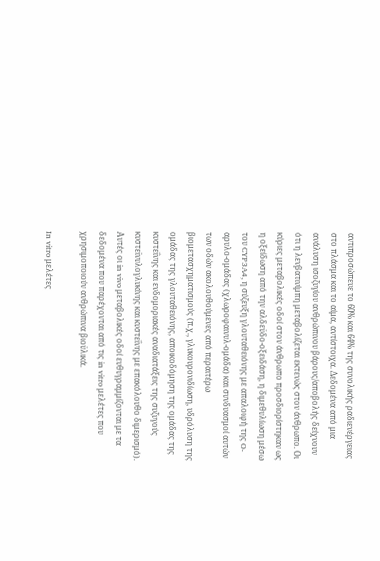αντιπροσώπευε το 60% και 64% της συνολικής ραδιενέργειας στο πλάσμα και το αίμα, αντίστοιχα. Δεδομένα από μια ανάλυση ισοζυγίου ανθρώπινου βάρους/αποβολής δείχνουν ότι η λενβατινίμπη μεταβολίζεται εκτενώς στον άνθρωπο. Οι κύριες μεταβολικές οδοί στον άνθρωπο προσδιορίστηκαν ως η οξείδωση από την αλδεϋδο-οξειδάση, η διμεθυλίωση μέσω του CYP3A4, η σύζευξη γλουταθειόνης με απαλοιφή της O-αρυλο-ομάδας (χλωροφαινυλ-ομάδα) και συνδυασμοί αυτών των οδών ακολουθούμενες από περαιτέρω βιομετασχηματισμούς (π.χ., γλυκουρονιδίωση, υδρόλυση της ομάδας της γλουταθειόνης, αποικοδόμηση της ομάδας της κυστεΐνης και ενδομοριακές αναδιατάξεις της συζυγούς κυστεϊνυλογλυκίνης και κυστεΐνης με επακόλουθο διμερισμό). Αυτές οι in vivo μεταβολικές οδοί ευθυγραμμίζονται με τα δεδομένα που παρέχονται από τις in vitro μελέτες που χρησιμοποιούν ανθρώπινα βιοϋλικά.

In vitro μελέτες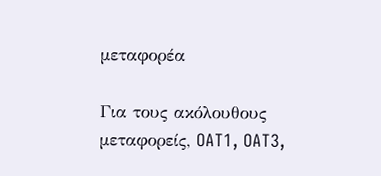μεταφορέα

Για τους ακόλουθους µεταφορείς, OAT1, OAT3,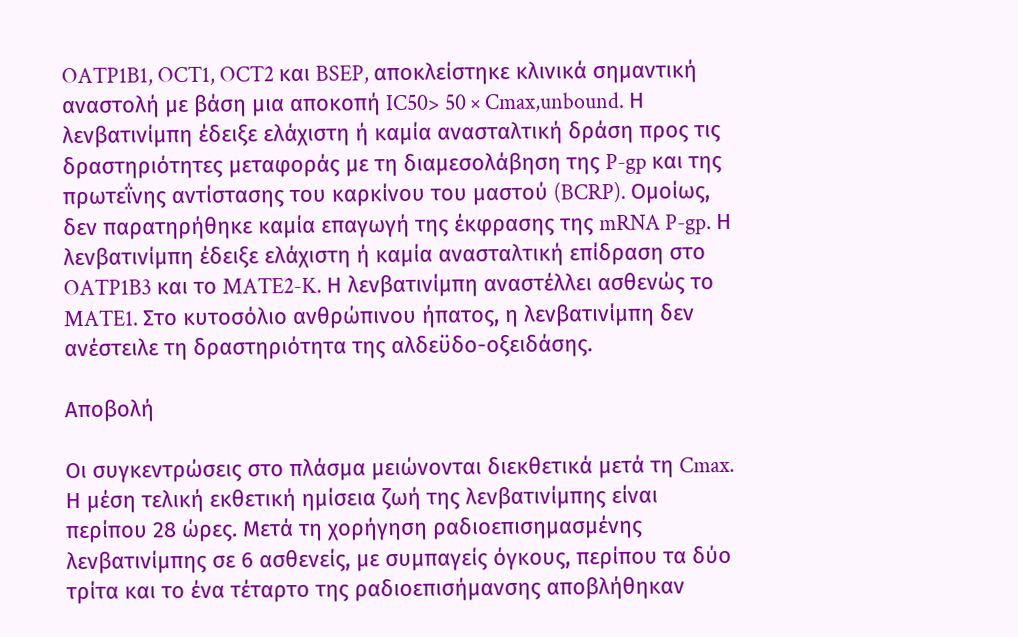OATP1B1, OCT1, OCT2 και BSEP, αποκλείστηκε κλινικά σημαντική αναστολή με βάση μια αποκοπή IC50> 50 × Cmax,unbound. Η λενβατινίμπη έδειξε ελάχιστη ή καμία ανασταλτική δράση προς τις δραστηριότητες μεταφοράς με τη διαμεσολάβηση της P-gp και της πρωτεΐνης αντίστασης του καρκίνου του μαστού (BCRP). Ομοίως, δεν παρατηρήθηκε καμία επαγωγή της έκφρασης της mRNA P-gp. Η λενβατινίμπη έδειξε ελάχιστη ή καμία ανασταλτική επίδραση στο OATP1B3 και το MATE2-K. Η λενβατινίμπη αναστέλλει ασθενώς το MATE1. Στο κυτοσόλιο ανθρώπινου ήπατος, η λενβατινίμπη δεν ανέστειλε τη δραστηριότητα της αλδεϋδο-οξειδάσης.

Αποβολή

Οι συγκεντρώσεις στο πλάσμα μειώνονται διεκθετικά μετά τη Cmax. Η μέση τελική εκθετική ημίσεια ζωή της λενβατινίμπης είναι περίπου 28 ώρες. Μετά τη χορήγηση ραδιοεπισημασμένης λενβατινίμπης σε 6 ασθενείς, με συμπαγείς όγκους, περίπου τα δύο τρίτα και το ένα τέταρτο της ραδιοεπισήμανσης αποβλήθηκαν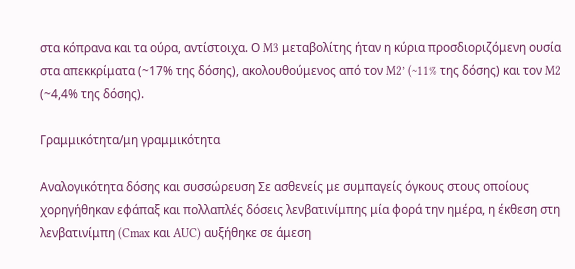στα κόπρανα και τα ούρα, αντίστοιχα. Ο M3 μεταβολίτης ήταν η κύρια προσδιοριζόμενη ουσία στα απεκκρίματα (~17% της δόσης), ακολουθούμενος από τον M2’ (~11% της δόσης) και τον M2 (~4,4% της δόσης).

Γραμμικότητα/μη γραμμικότητα

Αναλογικότητα δόσης και συσσώρευση Σε ασθενείς με συμπαγείς όγκους στους οποίους χορηγήθηκαν εφάπαξ και πολλαπλές δόσεις λενβατινίμπης μία φορά την ημέρα, η έκθεση στη λενβατινίμπη (Cmax και AUC) αυξήθηκε σε άμεση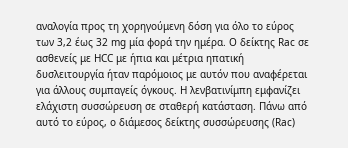αναλογία προς τη χορηγούμενη δόση για όλο το εύρος των 3,2 έως 32 mg μία φορά την ημέρα. Ο δείκτης Rac σε ασθενείς με HCC με ήπια και μέτρια ηπατική δυσλειτουργία ήταν παρόμοιος με αυτόν που αναφέρεται για άλλους συμπαγείς όγκους. Η λενβατινίμπη εμφανίζει ελάχιστη συσσώρευση σε σταθερή κατάσταση. Πάνω από αυτό το εύρος, ο διάμεσος δείκτης συσσώρευσης (Rac)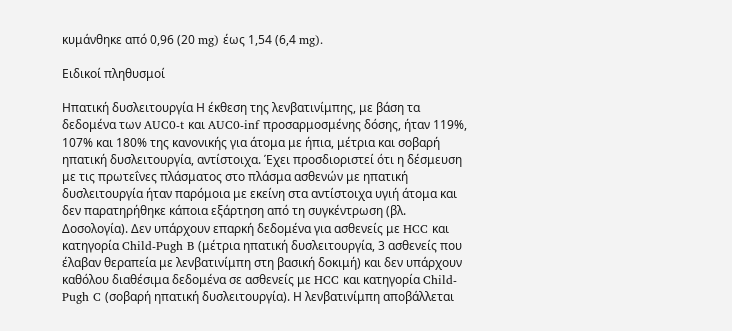κυμάνθηκε από 0,96 (20 mg) έως 1,54 (6,4 mg).

Ειδικοί πληθυσμοί

Ηπατική δυσλειτουργία Η έκθεση της λενβατινίμπης, με βάση τα δεδομένα των AUC0-t και AUC0-inf προσαρμοσμένης δόσης, ήταν 119%, 107% και 180% της κανονικής για άτομα με ήπια, μέτρια και σοβαρή ηπατική δυσλειτουργία, αντίστοιχα. Έχει προσδιοριστεί ότι η δέσμευση με τις πρωτεΐνες πλάσματος στο πλάσμα ασθενών με ηπατική δυσλειτουργία ήταν παρόμοια με εκείνη στα αντίστοιχα υγιή άτομα και δεν παρατηρήθηκε κάποια εξάρτηση από τη συγκέντρωση (βλ. Δοσολογία). Δεν υπάρχουν επαρκή δεδομένα για ασθενείς με HCC και κατηγορία Child-Pugh B (μέτρια ηπατική δυσλειτουργία, 3 ασθενείς που έλαβαν θεραπεία με λενβατινίμπη στη βασική δοκιμή) και δεν υπάρχουν καθόλου διαθέσιμα δεδομένα σε ασθενείς με HCC και κατηγορία Child-Pugh C (σοβαρή ηπατική δυσλειτουργία). Η λενβατινίμπη αποβάλλεται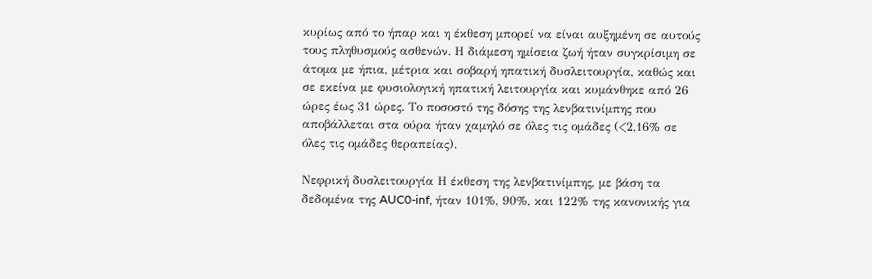κυρίως από το ήπαρ και η έκθεση μπορεί να είναι αυξημένη σε αυτούς τους πληθυσμούς ασθενών. Η διάμεση ημίσεια ζωή ήταν συγκρίσιμη σε άτομα με ήπια, μέτρια και σοβαρή ηπατική δυσλειτουργία, καθώς και σε εκείνα με φυσιολογική ηπατική λειτουργία και κυμάνθηκε από 26 ώρες έως 31 ώρες. Το ποσοστό της δόσης της λενβατινίμπης που αποβάλλεται στα ούρα ήταν χαμηλό σε όλες τις ομάδες (<2,16% σε όλες τις ομάδες θεραπείας).

Νεφρική δυσλειτουργία Η έκθεση της λενβατινίμπης, με βάση τα δεδομένα της AUC0-inf, ήταν 101%, 90%, και 122% της κανονικής για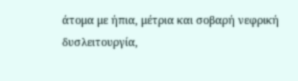άτομα με ήπια, μέτρια και σοβαρή νεφρική δυσλειτουργία,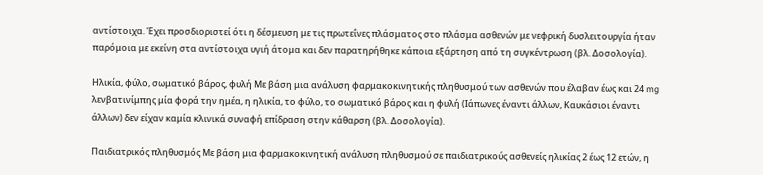αντίστοιχα. Έχει προσδιοριστεί ότι η δέσμευση με τις πρωτεΐνες πλάσματος στο πλάσμα ασθενών με νεφρική δυσλειτουργία ήταν παρόμοια με εκείνη στα αντίστοιχα υγιή άτομα και δεν παρατηρήθηκε κάποια εξάρτηση από τη συγκέντρωση (βλ. Δοσολογία).

Ηλικία, φύλο, σωματικό βάρος, φυλή Με βάση μια ανάλυση φαρμακοκινητικής πληθυσμού των ασθενών που έλαβαν έως και 24 mg λενβατινίμπης μία φορά την ημέα, η ηλικία, το φύλο, το σωματικό βάρος και η φυλή (Ιάπωνες έναντι άλλων, Καυκάσιοι έναντι άλλων) δεν είχαν καμία κλινικά συναφή επίδραση στην κάθαρση (βλ. Δοσολογία).

Παιδιατρικός πληθυσμός Με βάση μια φαρμακοκινητική ανάλυση πληθυσμού σε παιδιατρικούς ασθενείς ηλικίας 2 έως 12 ετών, η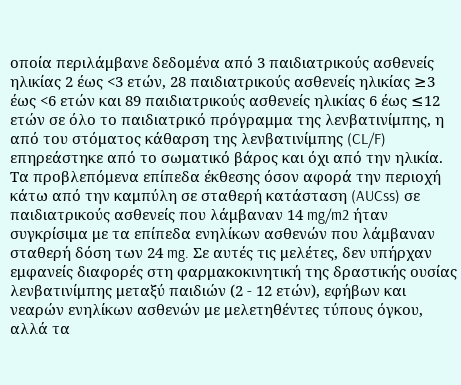οποία περιλάμβανε δεδομένα από 3 παιδιατρικούς ασθενείς ηλικίας 2 έως <3 ετών, 28 παιδιατρικούς ασθενείς ηλικίας ≥3 έως <6 ετών και 89 παιδιατρικούς ασθενείς ηλικίας 6 έως ≤12 ετών σε όλο το παιδιατρικό πρόγραμμα της λενβατινίμπης, η από του στόματος κάθαρση της λενβατινίμπης (CL/F) επηρεάστηκε από το σωματικό βάρος και όχι από την ηλικία. Τα προβλεπόμενα επίπεδα έκθεσης όσον αφορά την περιοχή κάτω από την καμπύλη σε σταθερή κατάσταση (AUCss) σε παιδιατρικούς ασθενείς που λάμβαναν 14 mg/m2 ήταν συγκρίσιμα με τα επίπεδα ενηλίκων ασθενών που λάμβαναν σταθερή δόση των 24 mg. Σε αυτές τις μελέτες, δεν υπήρχαν εμφανείς διαφορές στη φαρμακοκινητική της δραστικής ουσίας λενβατινίμπης μεταξύ παιδιών (2 - 12 ετών), εφήβων και νεαρών ενηλίκων ασθενών με μελετηθέντες τύπους όγκου, αλλά τα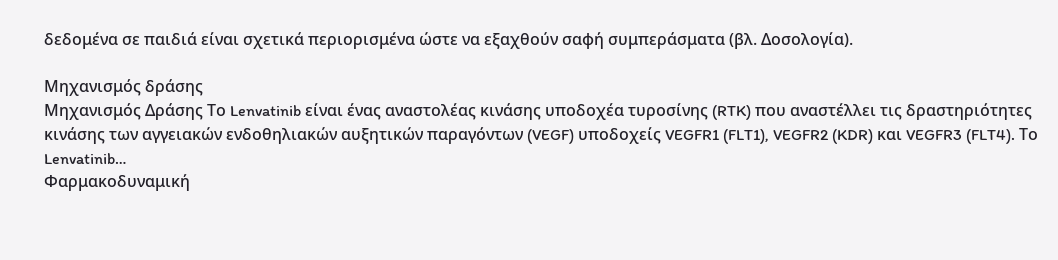δεδομένα σε παιδιά είναι σχετικά περιορισμένα ώστε να εξαχθούν σαφή συμπεράσματα (βλ. Δοσολογία).

Μηχανισμός δράσης
Μηχανισμός Δράσης Το Lenvatinib είναι ένας αναστολέας κινάσης υποδοχέα τυροσίνης (RTK) που αναστέλλει τις δραστηριότητες κινάσης των αγγειακών ενδοθηλιακών αυξητικών παραγόντων (VEGF) υποδοχείς VEGFR1 (FLT1), VEGFR2 (KDR) και VEGFR3 (FLT4). Το Lenvatinib…
Φαρμακοδυναμική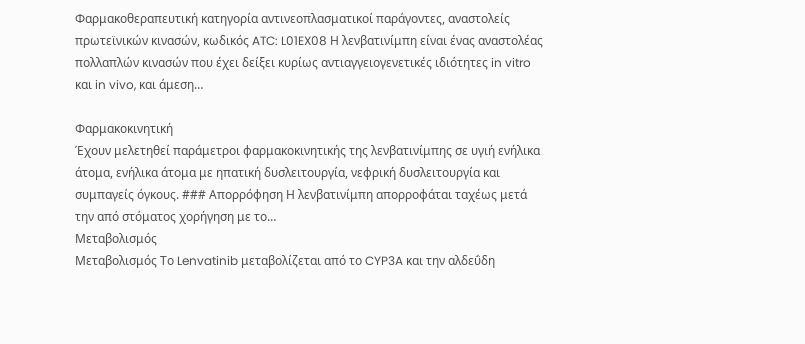Φαρμακοθεραπευτική κατηγορία αντινεοπλασματικοί παράγοντες, αναστολείς πρωτεϊνικών κινασών, κωδικός ATC: L01EX08 Η λενβατινίμπη είναι ένας αναστολέας πολλαπλών κινασών που έχει δείξει κυρίως αντιαγγειογενετικές ιδιότητες in vitro και in vivo, και άμεση…

Φαρμακοκινητική
Έχουν μελετηθεί παράμετροι φαρμακοκινητικής της λενβατινίμπης σε υγιή ενήλικα άτομα, ενήλικα άτομα με ηπατική δυσλειτουργία, νεφρική δυσλειτουργία και συμπαγείς όγκους. ### Απορρόφηση Η λενβατινίμπη απορροφάται ταχέως μετά την από στόματος χορήγηση με το…
Μεταβολισμός
Μεταβολισμός Το Lenvatinib μεταβολίζεται από το CYP3A και την αλδεΰδη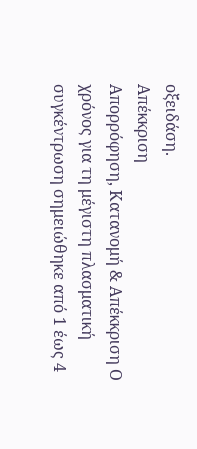οξειδάση.
Απέκκριση
Απορρόφηση, Κατανομή & Απέκκριση Ο χρόνος για τη μέγιστη πλασματική συγκέντρωση σημειώθηκε από 1 έως 4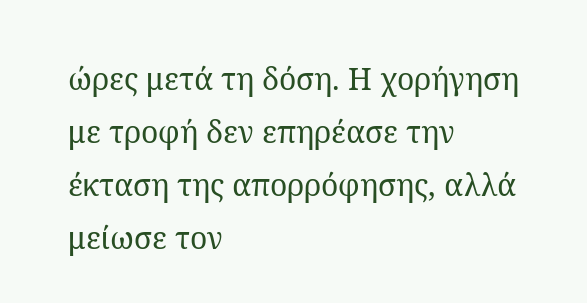ώρες μετά τη δόση. Η χορήγηση με τροφή δεν επηρέασε την έκταση της απορρόφησης, αλλά μείωσε τον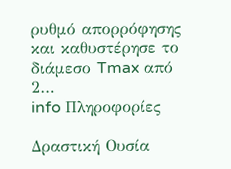ρυθμό απορρόφησης και καθυστέρησε το διάμεσο Tmax από 2…
info Πληροφορίες

Δραστική Ουσία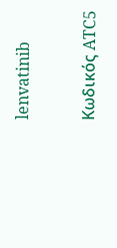lenvatinib

Κωδικός ATC5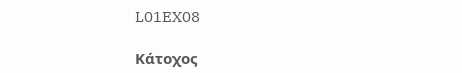L01EX08

Κάτοχος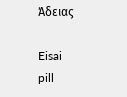Άδειας

Eisai
pill